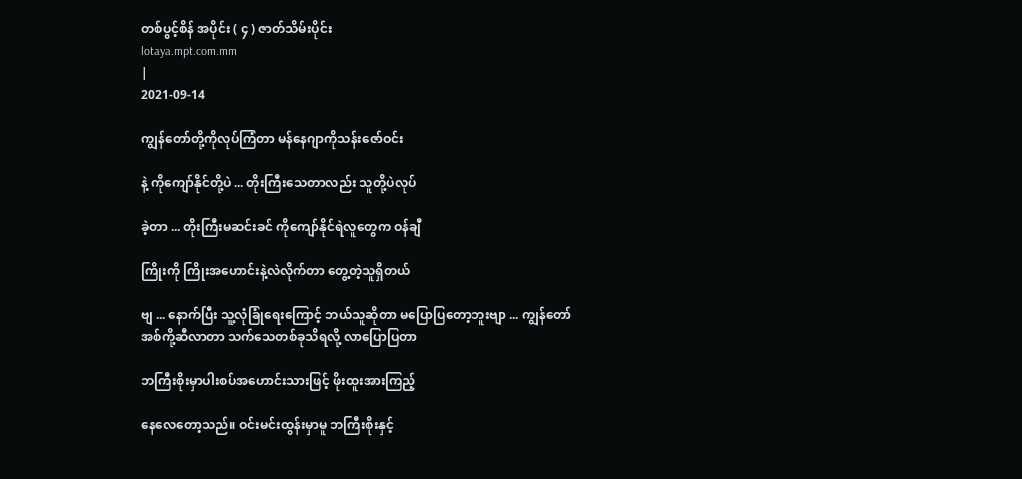တစ်ပွင့်စိန် အပိုင်း ( ၄ ) ဇာတ်သိမ်းပိုင်း
lotaya.mpt.com.mm
|
2021-09-14

ကျွန်တော်တို့ကိုလုပ်ကြံတာ မန်နေဂျာကိုသန်းဇော်ဝင်း

နဲ့ ကိုကျော်နိုင်တို့ပဲ ... တိုးကြီးသေတာလည်း သူတို့ပဲလုပ်

ခဲ့တာ ... တိုးကြီးမဆင်းခင် ကိုကျော်နိုင်ရဲလူတွေက ဝန်ချီ

ကြိုးကို ကြိုးအဟောင်းနဲ့လဲလိုက်တာ တွေ့တဲ့သူရှိတယ်

ဗျ ... နောက်ပြီး သူ့လုံခြုံရေးကြောင့် ဘယ်သူဆိုတာ မပြောပြတော့ဘူးဗျာ ... ကျွန်တော်အစ်ကို့ဆီလာတာ သက်သေတစ်ခုသိရလို့ လာပြောပြတာ

ဘကြီးစိုးမှာပါးစပ်အဟောင်းသားဖြင့် ဖိုးထူးအားကြည့်

နေလေတော့သည်။ ဝင်းမင်းထွန်းမှာမူ ဘကြီးစိုးနှင့်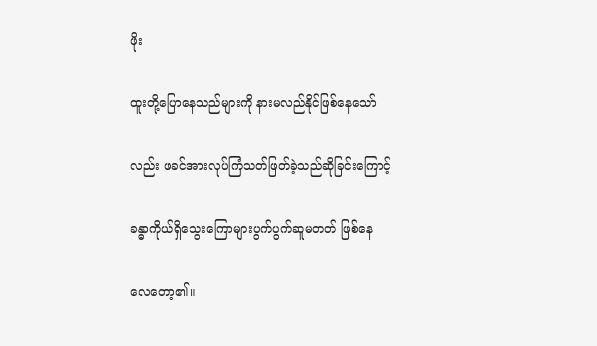ဖိုး

ထူးတို့ပြောနေသည်များကို နားမလည်နိုင်ဖြစ်နေသော်

လည်း ဖခင်အားလုပ်ကြံသတ်ဖြတ်ခဲ့သည်ဆိုခြင်းကြောင့်

ခန္ဓာကိုယ်ရှိသွေးကြောများပွက်ပွက်ဆူမတတ် ဖြစ်နေ

လေတော့၏။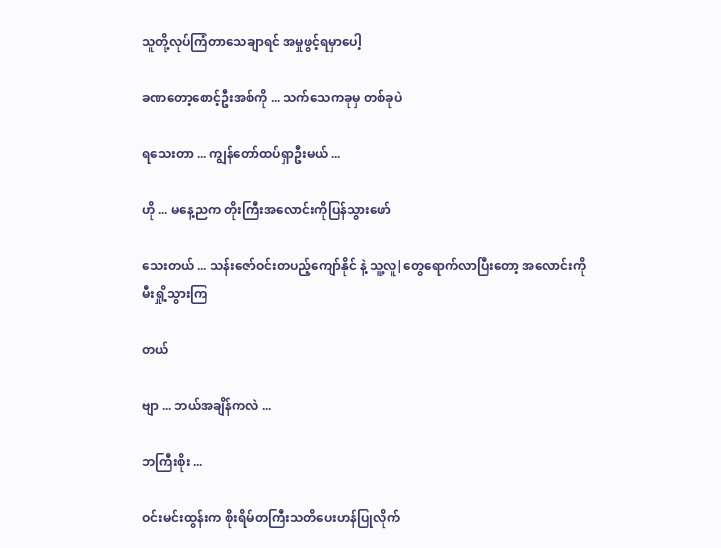သူတို့လုပ်ကြံတာသေချာရင် အမှုဖွင့်ရမှာပေါ့

ခဏတော့စောင့်ဦးအစ်ကို ... သက်သေကခုမှ တစ်ခုပဲ

ရသေးတာ ... ကျွန်တော်ထပ်ရှာဦးမယ် ...

ဟို ... မနေ့ညက တိုးကြီးအလောင်းကိုပြန်သွားဖော်

သေးတယ် ... သန်းဇော်ဝင်းတပည့်ကျော်နိုင် နဲ့ သူ့လူ|တွေရောက်လာပြီးတော့ အလောင်းကိုမီးရှို့သွားကြ

တယ်

ဗျာ ... ဘယ်အချိန်ကလဲ ...

ဘကြီးစိုး ...

ဝင်းမင်းထွန်းက စိုးရိမ်တကြီးသတိပေးဟန်ပြုလိုက်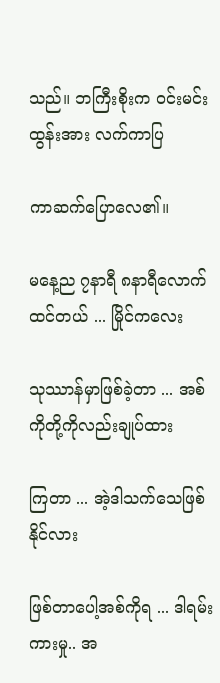သည်။ ဘကြီးစိုးက ဝင်းမင်းထွန်းအား လက်ကာပြ

ကာဆက်ပြောလေ၏။

မနေ့ည ၇နာရီ ၈နာရီလောက်ထင်တယ် ... မြိုင်ကလေး

သုဿာန်မှာဖြစ်ခဲ့တာ ... အစ်ကိုတို့ကိုလည်းချုပ်ထား

ကြတာ ... အဲ့ဒါသက်သေဖြစ်နိုင်လား

ဖြစ်တာပေါ့အစ်ကိုရ ... ဒါရမ်းကားမှု.. အ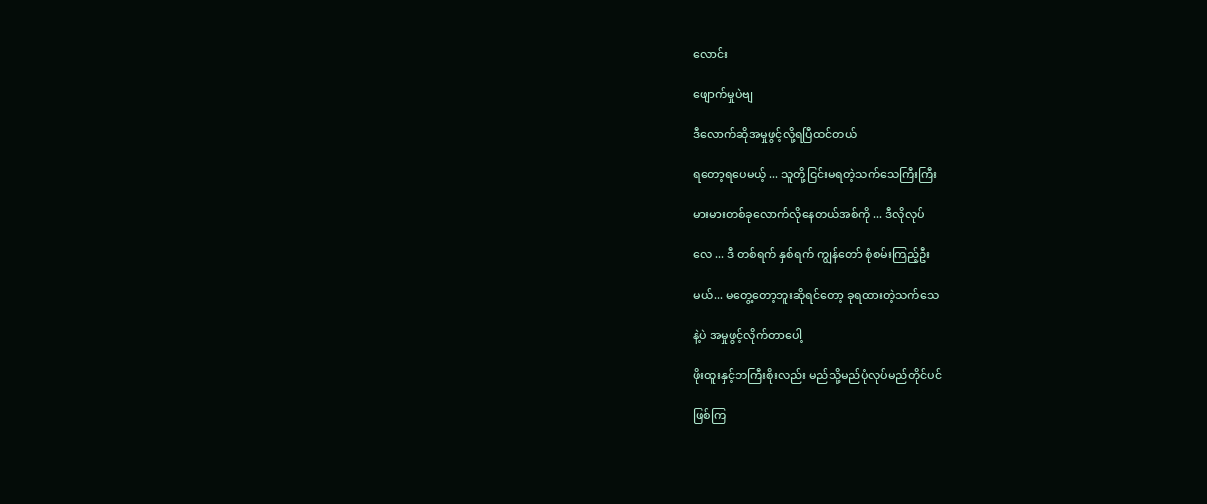လောင်း

ဖျောက်မှုပဲဗျ

ဒီလောက်ဆိုအမှုဖွင့်လို့ရပြီထင်တယ်

ရတော့ရပေမယ့် ... သူတို့ငြင်းမရတဲ့သက်သေကြီးကြီး

မားမားတစ်ခုလောက်လိုနေတယ်အစ်ကို ... ဒီလိုလုပ်

လေ ... ဒီ တစ်ရက် နှစ်ရက် ကျွန်တော် စုံစမ်းကြည့်ဦး

မယ်... မတွေ့တော့ဘူးဆိုရင်တော့ ခုရထားတဲ့သက်သေ

နဲ့ပဲ အမှုဖွင့်လိုက်တာပေါ့

ဖိုးထူးနှင့်ဘကြီးစိုးလည်း မည်သို့မည်ပုံလုပ်မည်တိုင်ပင်

ဖြစ်ကြ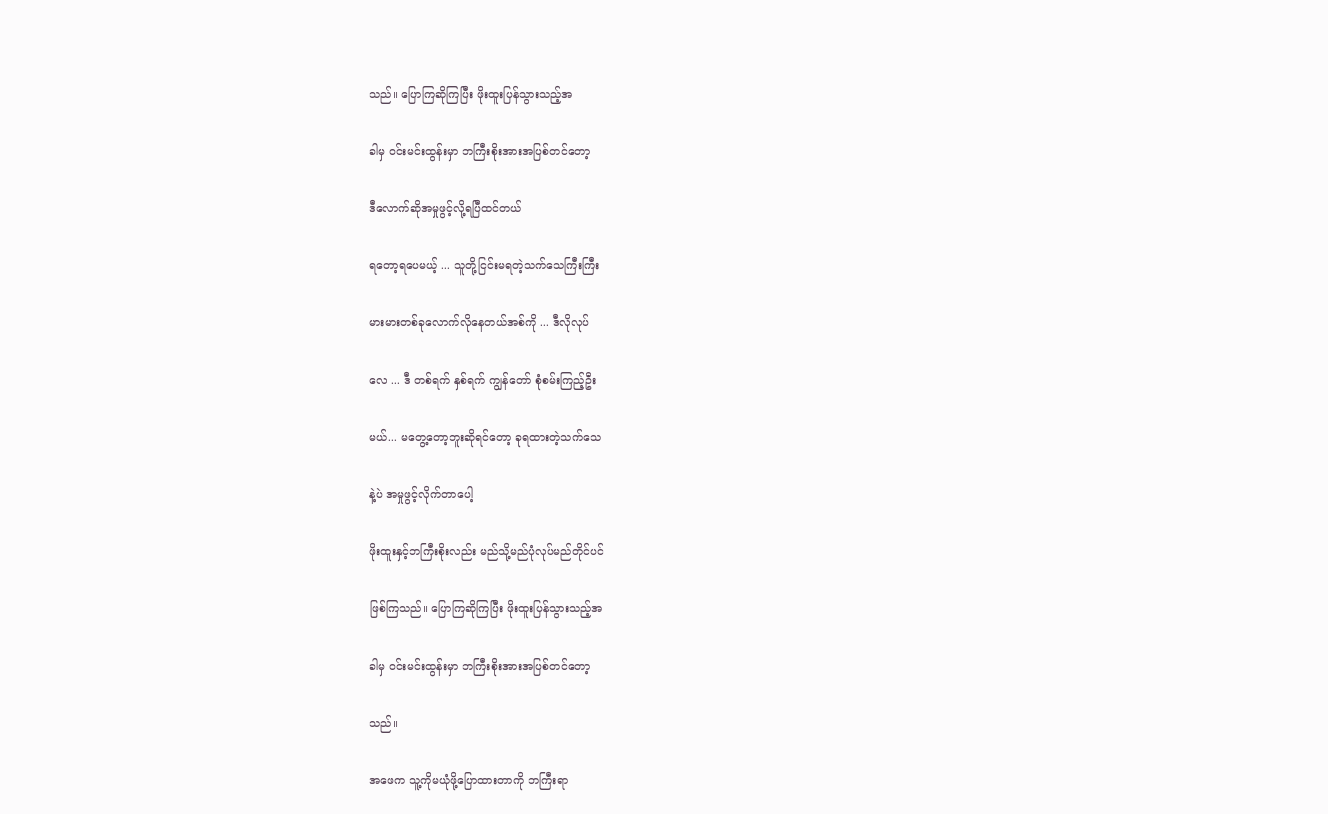သည်။ ပြောကြဆိုကြပြီး ဖိုးထူးပြန်သွားသည့်အ

ခါမှ ဝင်းမင်းထွန်းမှာ ဘကြီးစိုးအားအပြစ်တင်တော့

ဒီလောက်ဆိုအမှုဖွင့်လို့ရပြီထင်တယ်

ရတော့ရပေမယ့် ... သူတို့ငြင်းမရတဲ့သက်သေကြီးကြီး

မားမားတစ်ခုလောက်လိုနေတယ်အစ်ကို ... ဒီလိုလုပ်

လေ ... ဒီ တစ်ရက် နှစ်ရက် ကျွန်တော် စုံစမ်းကြည့်ဦး

မယ်... မတွေ့တော့ဘူးဆိုရင်တော့ ခုရထားတဲ့သက်သေ

နဲ့ပဲ အမှုဖွင့်လိုက်တာပေါ့

ဖိုးထူးနှင့်ဘကြီးစိုးလည်း မည်သို့မည်ပုံလုပ်မည်တိုင်ပင်

ဖြစ်ကြသည်။ ပြောကြဆိုကြပြီး ဖိုးထူးပြန်သွားသည့်အ

ခါမှ ဝင်းမင်းထွန်းမှာ ဘကြီးစိုးအားအပြစ်တင်တော့

သည်။

အဖေက သူ့ကိုမယုံဖို့ပြောထားတာကို ဘကြီးရာ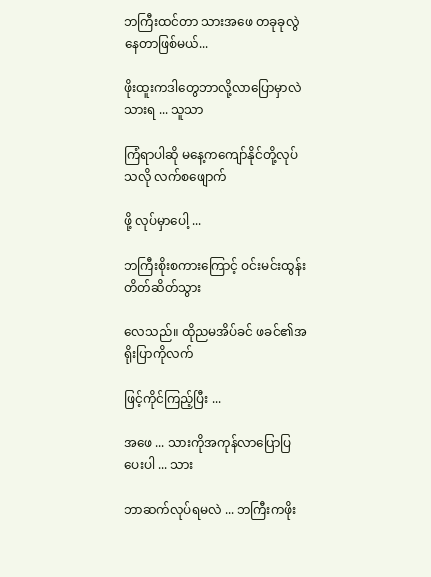ဘကြီးထင်တာ သားအဖေ တခုခုလွဲနေတာဖြစ်မယ်...

ဖိုးထူးကဒါတွေဘာလို့လာပြောမှာလဲသားရ ... သူသာ

ကြံရာပါဆို မနေ့ကကျော်နိုင်တို့လုပ်သလို လက်စဖျောက်

ဖို့ လုပ်မှာပေါ့ ...

ဘကြီးစိုးစကားကြောင့် ဝင်းမင်းထွန်းတိတ်ဆိတ်သွား

လေသည်။ ထိုညမအိပ်ခင် ဖခင်၏အရိုးပြာကိုလက်

ဖြင့်ကိုင်ကြည့်ပြီး ...

အဖေ ... သားကိုအကုန်လာပြောပြပေးပါ ... သား

ဘာဆက်လုပ်ရမလဲ ... ဘကြီးကဖိုး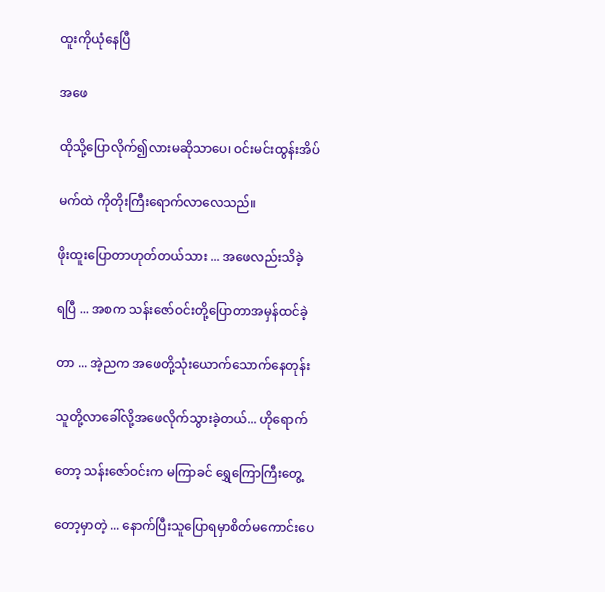ထူးကိုယုံနေပြီ

အဖေ

ထိုသို့ပြောလိုက်၍လားမဆိုသာပေ၊ ဝင်းမင်းထွန်းအိပ်

မက်ထဲ ကိုတိုးကြီးရောက်လာလေသည်။

ဖိုးထူးပြောတာဟုတ်တယ်သား ... အဖေလည်းသိခဲ့

ရပြီ ... အစက သန်းဇော်ဝင်းတို့ပြောတာအမှန်ထင်ခဲ့

တာ ... အဲ့ညက အဖေတို့သုံးယောက်သောက်နေတုန်း

သူတို့လာခေါ်လို့အဖေလိုက်သွားခဲ့တယ်... ဟိုရောက်

တော့ သန်းဇော်ဝင်းက မကြာခင် ရွှေကြောကြီးတွေ့

တော့မှာတဲ့ ... နောက်ပြီးသူပြောရမှာစိတ်မကောင်းပေ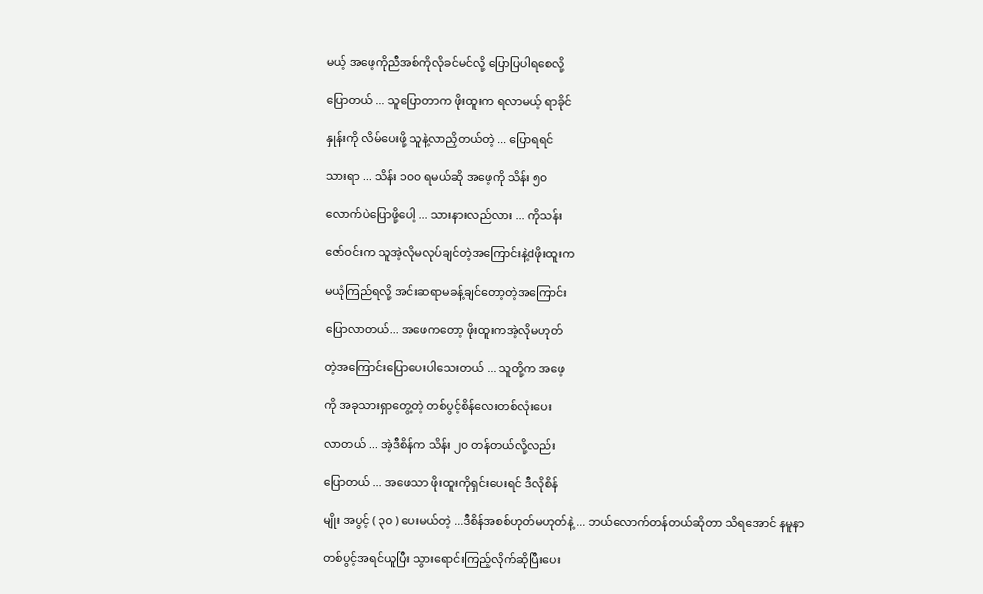မယ့် အဖေ့ကိုညီအစ်ကိုလိုခင်မင်လို့ ပြောပြပါရစေလို့

ပြောတယ် ... သူပြောတာက ဖိုးထူးက ရလာမယ့် ရာခိုင်

နှုန်းကို လိမ်ပေးဖို့ သူနဲ့လာညှိတယ်တဲ့ ... ပြောရရင်

သားရာ ... သိန်း ၁၀၀ ရမယ်ဆို အဖေ့ကို သိန်း ၅၀

လောက်ပဲပြောဖို့ပေါ့ ... သားနားလည်လား ... ကိုသန်း

ဇော်ဝင်းက သူအဲ့လိုမလုပ်ချင်တဲ့အကြောင်းနဲ့dဖိုးထူးက

မယုံကြည်ရလို့ အင်းဆရာမခန့်ချင်တော့တဲ့အကြောင်း

ပြောလာတယ်... အဖေကတော့ ဖိုးထူးကအဲ့လိုမဟုတ်

တဲ့အကြောင်းပြောပေးပါသေးတယ် ... သူတို့က အဖေ့

ကို အခုသားရှာတွေ့တဲ့ တစ်ပွင့်စိန်လေးတစ်လုံးပေး

လာတယ် ... အဲ့ဒီစိန်က သိန်း ၂၀ တန်တယ်လို့လည်း

ပြောတယ် ... အဖေသာ ဖိုးထူးကိုရှင်းပေးရင် ဒီလိုစိန်

မျိုး အပွင့် ( ၃၀ ) ပေးမယ်တဲ့ ...ဒီစိန်အစစ်ဟုတ်မဟုတ်နဲ့ ... ဘယ်လောက်တန်တယ်ဆိုတာ သိရအောင် နမူနာ

တစ်ပွင့်အရင်ယူပြီး သွားရောင်းကြည့်လိုက်ဆိုပြီးပေး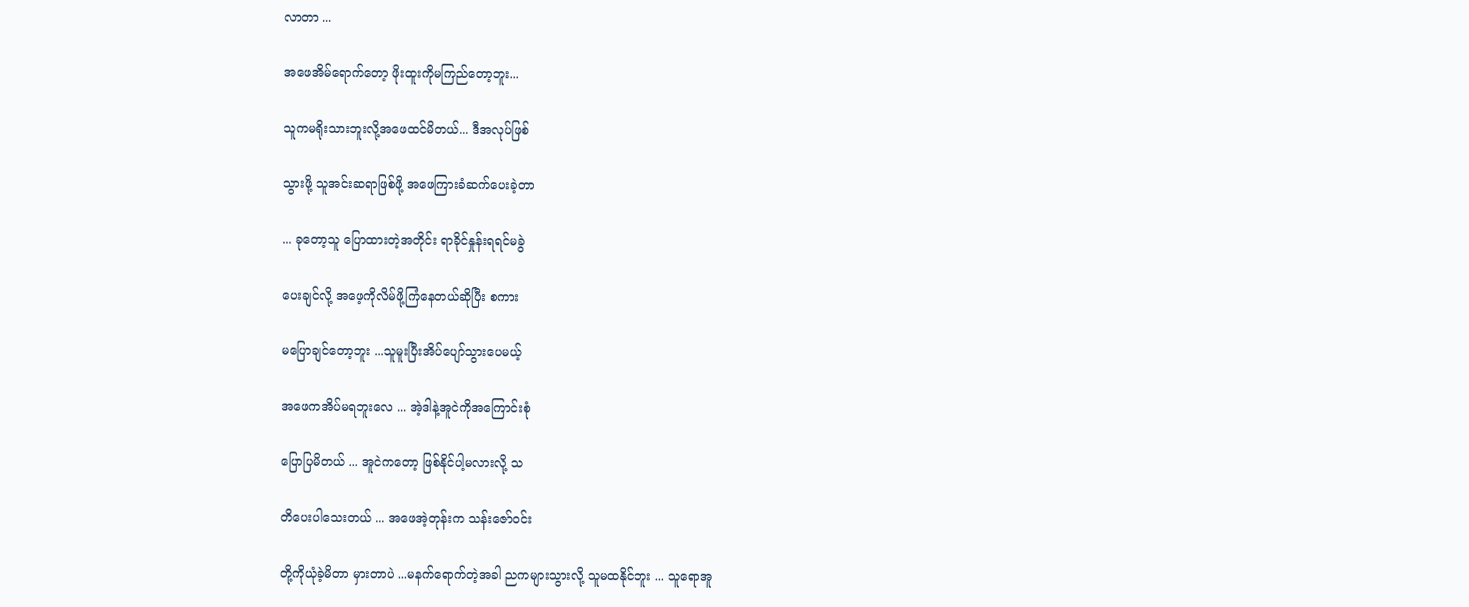လာတာ ...

အဖေအိမ်ရောက်တော့ ဖိုးထူးကိုမကြည်တော့ဘူး...

သူကမရိုးသားဘူးလို့အဖေထင်မိတယ်... ဒီအလုပ်ဖြစ်

သွားဖို့ သူအင်းဆရာဖြစ်ဖို့ အဖေကြားခံဆက်ပေးခဲ့တာ

... ခုတော့သူ ပြောထားတဲ့အတိုင်း ရာခိုင်နှုန်းရရင်မခွဲ

ပေးချင်လို့ အဖေ့ကိုလိမ်ဖို့ကြံနေတယ်ဆိုပြီး စကား

မပြောချင်တော့ဘူး ...သူမူးပြီးအိပ်ပျော်သွားပေမယ့်

အဖေကအိပ်မရဘူးလေ ... အဲ့ဒါနဲ့အူငဲကိုအကြောင်းစုံ

ပြောပြမိတယ် ... အူငဲကတော့ ဖြစ်နိုင်ပါ့မလားလို့ သ

တိပေးပါသေးတယ် ... အဖေအဲ့တုန်းက သန်းဇော်ဝင်း

တို့ကိုယုံခဲ့မိတာ မှားတာပဲ ...မနက်ရောက်တဲ့အခါ ညကများသွားလို့ သူမထနိုင်ဘူး ... သူရောအူ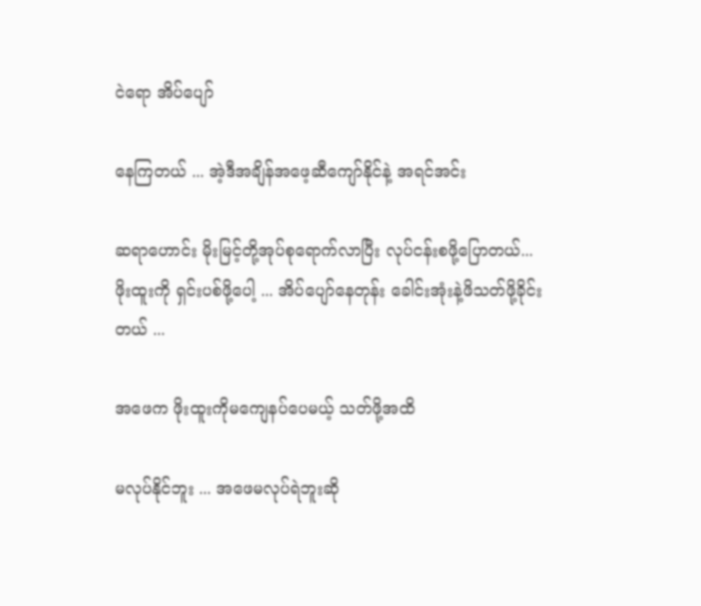ငဲရော အိပ်ပျော်

နေကြတယ် ... အဲ့ဒီအချိန်အဖေ့ဆီကျော်နိုင်နဲ့ အရင်အင်း

ဆရာဟောင်း မိုးမြင့်တို့အုပ်စုရောက်လာပြီး လုပ်ငန်းစဖို့ပြောတယ်... ဖိုးထူးကို ရှင်းပစ်ဖို့ပေါ့ ... အိပ်ပျော်နေတုန်း ခေါင်းအုံးနဲ့ဖိသတ်ဖို့ခိုင်းတယ် ...

အဖေက ဖိုးထူးကိုမကျေနပ်ပေမယ့် သတ်ဖို့အထိ

မလုပ်နိုင်ဘူး ... အဖေမလုပ်ရဲဘူးဆို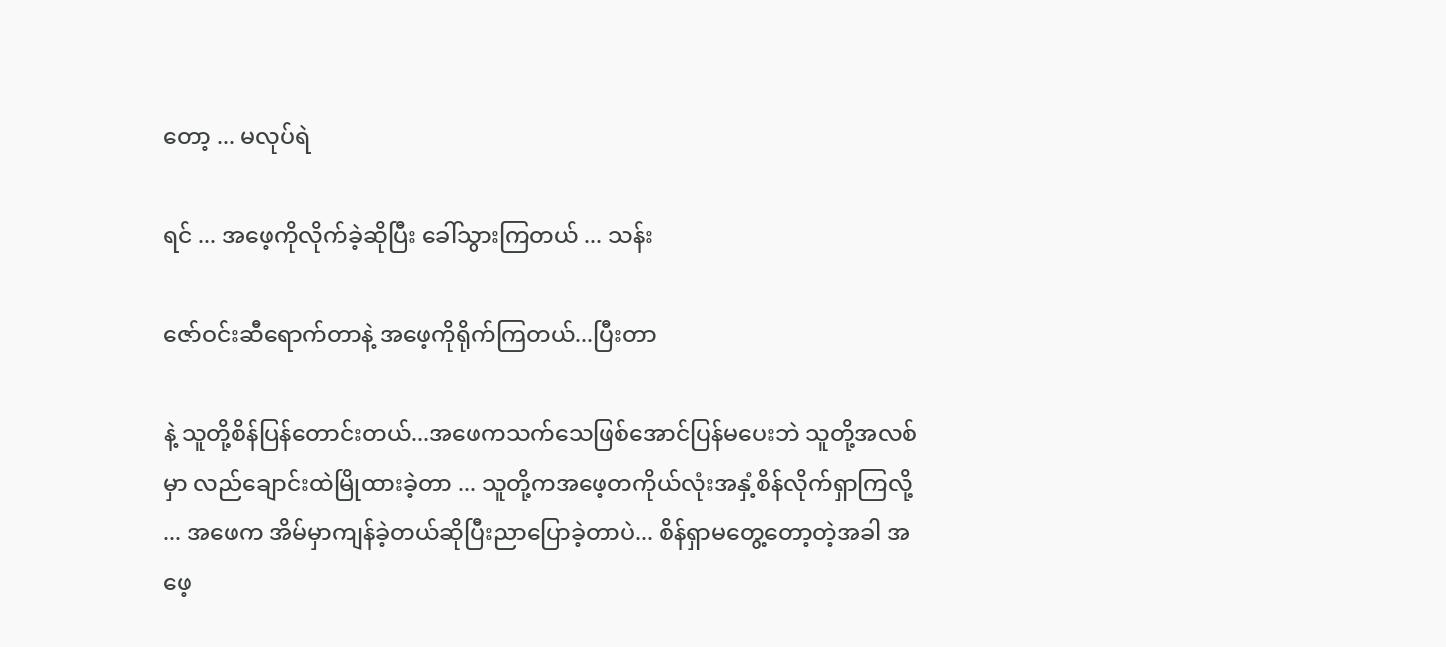တော့ ... မလုပ်ရဲ

ရင် ... အဖေ့ကိုလိုက်ခဲ့ဆိုပြီး ခေါ်သွားကြတယ် ... သန်း

ဇော်ဝင်းဆီရောက်တာနဲ့ အဖေ့ကိုရိုက်ကြတယ်...ပြီးတာ

နဲ့ သူတို့စိန်ပြန်တောင်းတယ်...အဖေကသက်သေဖြစ်အောင်ပြန်မပေးဘဲ သူတို့အလစ်မှာ လည်ချောင်းထဲမြိုထားခဲ့တာ ... သူတို့ကအဖေ့တကိုယ်လုံးအနှံ့စိန်လိုက်ရှာကြလို့ ... အဖေက အိမ်မှာကျန်ခဲ့တယ်ဆိုပြီးညာပြောခဲ့တာပဲ... စိန်ရှာမတွေ့တော့တဲ့အခါ အဖေ့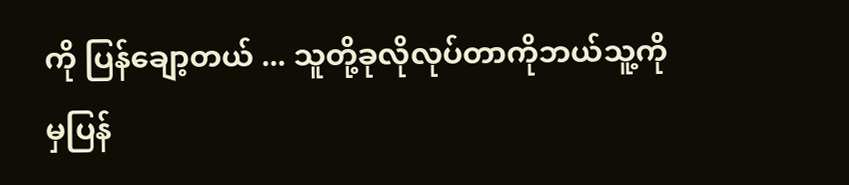ကို ပြန်ချော့တယ် ... သူတို့ခုလိုလုပ်တာကိုဘယ်သူ့ကိုမှပြန်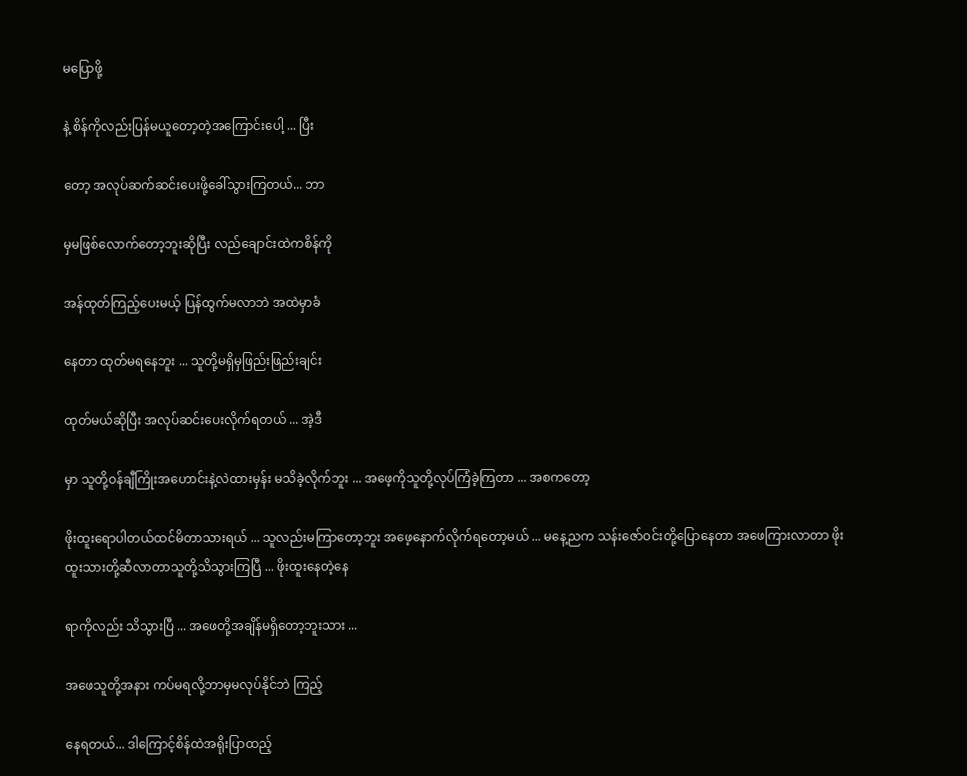မပြောဖို့

နဲ့ စိန်ကိုလည်းပြန်မယူတော့တဲ့အကြောင်းပေါ့ ... ပြီး

တော့ အလုပ်ဆက်ဆင်းပေးဖို့ခေါ်သွားကြတယ်... ဘာ

မှမဖြစ်လောက်တော့ဘူးဆိုပြီး လည်ချောင်းထဲကစိန်ကို

အန်ထုတ်ကြည့်ပေးမယ့် ပြန်ထွက်မလာဘဲ အထဲမှာခံ

နေတာ ထုတ်မရနေဘူး ... သူတို့မရှိမှဖြည်းဖြည်းချင်း

ထုတ်မယ်ဆိုပြီး အလုပ်ဆင်းပေးလိုက်ရတယ် ... အဲ့ဒီ

မှာ သူတို့ဝန်ချီကြိုးအဟောင်းနဲ့လဲထားမှန်း မသိခဲ့လိုက်ဘူး ... အဖေ့ကိုသူတို့လုပ်ကြံခဲ့ကြတာ ... အစကတော့

ဖိုးထူးရောပါတယ်ထင်မိတာသားရယ် ... သူလည်းမကြာတော့ဘူး အဖေ့နောက်လိုက်ရတော့မယ် ... မနေ့ညက သန်းဇော်ဝင်းတို့ပြောနေတာ အဖေကြားလာတာ ဖိုးထူးသားတို့ဆီလာတာသူတို့သိသွားကြပြီ ... ဖိုးထူးနေတဲ့နေ

ရာကိုလည်း သိသွားပြီ ... အဖေတို့အချိန်မရှိတော့ဘူးသား ...

အဖေသူတို့အနား ကပ်မရလို့ဘာမှမလုပ်နိုင်ဘဲ ကြည့်

နေရတယ်... ဒါကြောင့်စိန်ထဲအရိုးပြာထည့်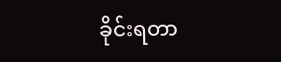ခိုင်းရတာ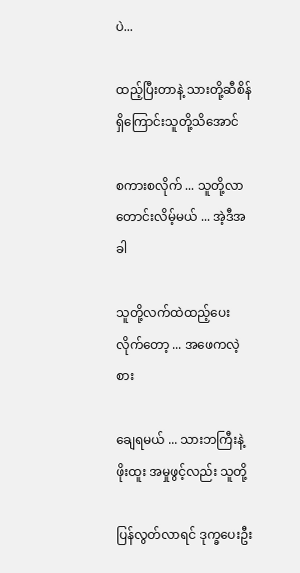ပဲ...

ထည့်ပြီးတာနဲ့ သားတို့ဆီစိန်ရှိကြောင်းသူတို့သိအောင်

စကားစလိုက် ... သူတို့လာတောင်းလိမ့်မယ် ... အဲ့ဒီအခါ

သူတို့လက်ထဲထည့်ပေးလိုက်တော့ ... အဖေကလဲ့စား

ချေရမယ် ... သားဘကြီးနဲ့ဖိုးထူး အမှုဖွင့်လည်း သူတို့

ပြန်လွတ်လာရင် ဒုက္ခပေးဦး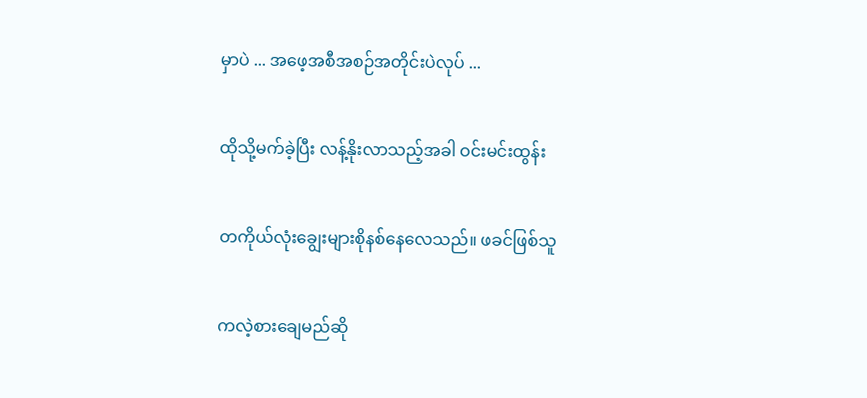မှာပဲ ... အဖေ့အစီအစဉ်အတိုင်းပဲလုပ် ...

ထိုသို့မက်ခဲ့ပြီး လန့်နိုးလာသည့်အခါ ဝင်းမင်းထွန်း

တကိုယ်လုံးချွေးများစိုနစ်နေလေသည်။ ဖခင်ဖြစ်သူ

ကလဲ့စားချေမည်ဆို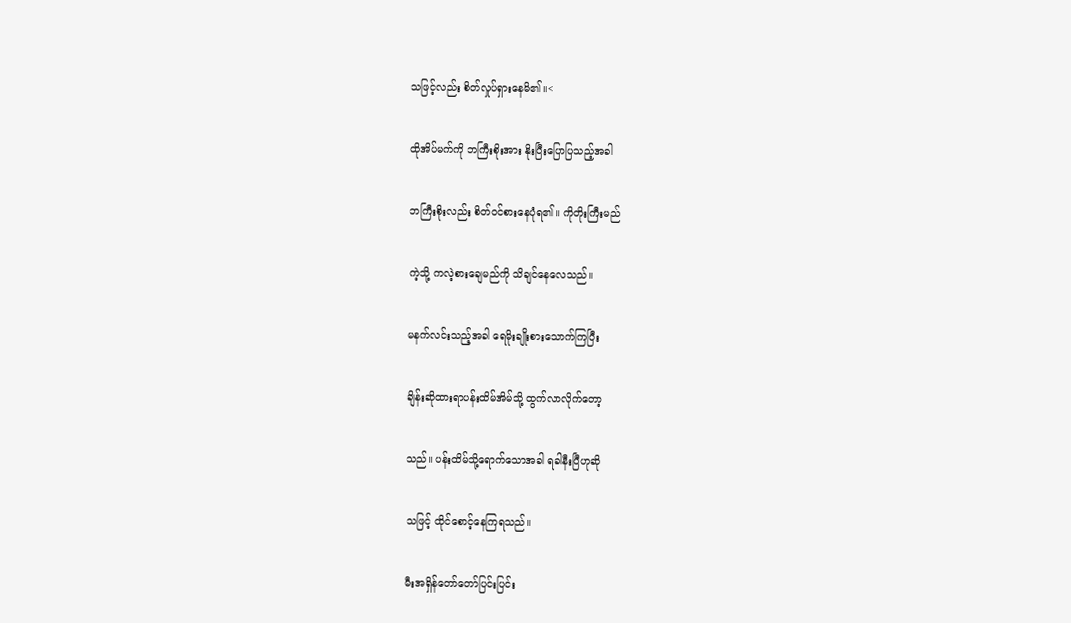သဖြင့်လည်း စိတ်လှုပ်ရှားနေမိ၏။<

ထိုအိပ်မက်ကို ဘကြီးစိုးအား နိုးပြီးပြောပြသည့်အခါ

ဘကြီးစိုးလည်း စိတ်ဝင်စားနေပုံရ၏။ ကိုတိုးကြီးမည်

ကဲ့သို့ ကလဲ့စားချေမည်ကို သိချင်နေလေသည်။

မနက်လင်းသည့်အခါ ရေမိုးချိုးစားသောက်ကြပြီး

ချိန်းဆိုထားရာပန်းထိမ်အိမ်သို့ ထွက်လာလိုက်တော့

သည်။ ပန်းထိမ်သို့ရောက်သောအခါ ရခါနီးပြီဟုဆို

သဖြင့် ထိုင်စောင့်နေကြရသည်။

မီးအရှိန်တော်တော်ပြင်းပြင်း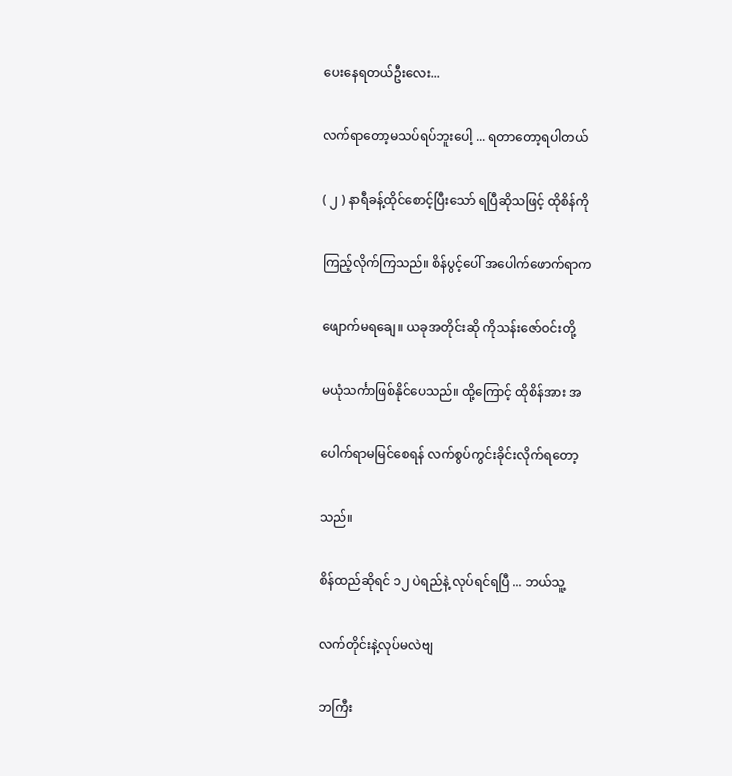ပေးနေရတယ်ဦးလေး...

လက်ရာတော့မသပ်ရပ်ဘူးပေါ့ ... ရတာတော့ရပါတယ်

( ၂ ) နာရီခန့်ထိုင်စောင့်ပြီးသော် ရပြီဆိုသဖြင့် ထိုစိန်ကို

ကြည့်လိုက်ကြသည်။ စိန်ပွင့်ပေါ် အပေါက်ဖောက်ရာက

ဖျောက်မရချေ။ ယခုအတိုင်းဆို ကိုသန်းဇော်ဝင်းတို့

မယုံသင်္ကာဖြစ်နိုင်ပေသည်။ ထို့ကြောင့် ထိုစိန်အား အ

ပေါက်ရာမမြင်စေရန် လက်စွပ်ကွင်းခိုင်းလိုက်ရတော့

သည်။

စိန်ထည်ဆိုရင် ၁၂ ပဲရည်နဲ့ လုပ်ရင်ရပြီ ... ဘယ်သူ့

လက်တိုင်းနဲ့လုပ်မလဲဗျ

ဘကြီး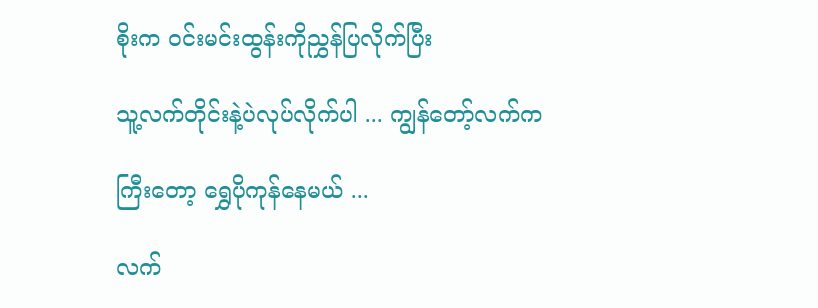စိုးက ဝင်းမင်းထွန်းကိုညွှန်ပြလိုက်ပြီး

သူ့လက်တိုင်းနဲ့ပဲလုပ်လိုက်ပါ ... ကျွန်တော့်လက်က

ကြီးတော့ ရွှေပိုကုန်နေမယ် ...

လက်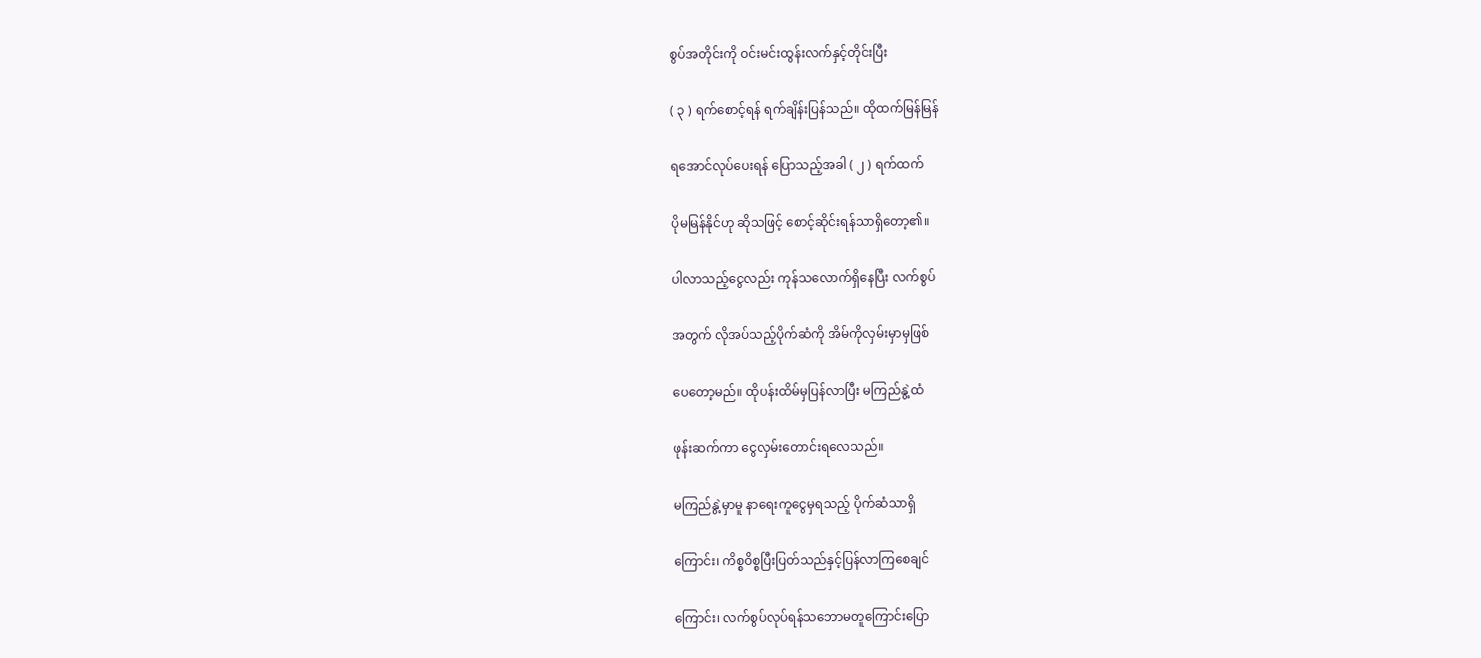စွပ်အတိုင်းကို ဝင်းမင်းထွန်းလက်နှင့်တိုင်းပြီး

( ၃ ) ရက်စောင့်ရန် ရက်ချိန်းပြန်သည်။ ထိုထက်မြန်မြန်

ရအောင်လုပ်ပေးရန် ပြောသည့်အခါ ( ၂ ) ရက်ထက်

ပိုမမြန်နိုင်ဟု ဆိုသဖြင့် စောင့်ဆိုင်းရန်သာရှိတော့၏။

ပါလာသည့်ငွေလည်း ကုန်သလောက်ရှိနေပြီး လက်စွပ်

အတွက် လိုအပ်သည့်ပိုက်ဆံကို အိမ်ကိုလှမ်းမှာမှဖြစ်

ပေတော့မည်။ ထိုပန်းထိမ်မှပြန်လာပြီး မကြည်နွဲ့ထံ

ဖုန်းဆက်ကာ ငွေလှမ်းတောင်းရလေသည်။

မကြည်နွဲ့မှာမူ နာရေးကူငွေမှရသည့် ပိုက်ဆံသာရှိ

ကြောင်း၊ ကိစ္စဝိစ္စပြီးပြတ်သည်နှင့်ပြန်လာကြစေချင်

ကြောင်း၊ လက်စွပ်လုပ်ရန်သဘောမတူကြောင်းပြော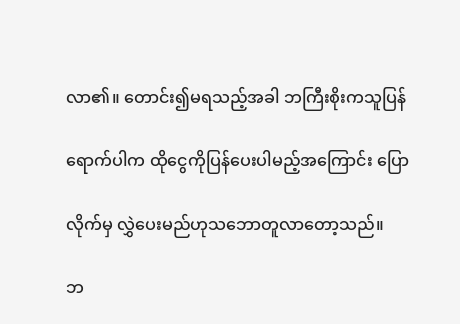လာ၏။ တောင်း၍မရသည့်အခါ ဘကြီးစိုးကသူပြန်

ရောက်ပါက ထိုငွေကိုပြန်ပေးပါမည့်အကြောင်း ပြော

လိုက်မှ လွှဲပေးမည်ဟုသဘောတူလာတော့သည်။

ဘ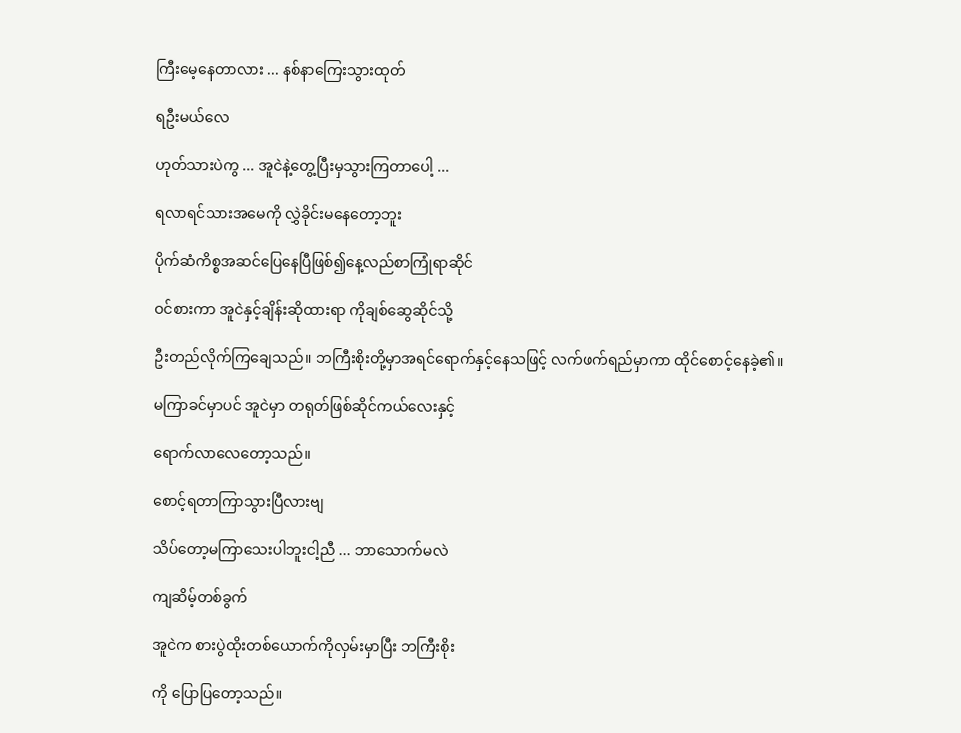ကြီးမေ့နေတာလား ... နစ်နာကြေးသွားထုတ်

ရဦးမယ်လေ

ဟုတ်သားပဲကွ ... အူငဲနဲ့တွေ့ပြီးမှသွားကြတာပေါ့ ...

ရလာရင်သားအမေကို လွှဲခိုင်းမနေတော့ဘူး

ပိုက်ဆံကိစ္စအဆင်ပြေနေပြီဖြစ်၍နေ့လည်စာကြုံရာဆိုင်

ဝင်စားကာ အူငဲနှင့်ချိန်းဆိုထားရာ ကိုချစ်ဆွေဆိုင်သို့

ဦးတည်လိုက်ကြချေသည်။ ဘကြီးစိုးတို့မှာအရင်ရောက်နှင့်နေသဖြင့် လက်ဖက်ရည်မှာကာ ထိုင်စောင့်နေခဲ့၏။

မကြာခင်မှာပင် အူငဲမှာ တရုတ်ဖြစ်ဆိုင်ကယ်လေးနှင့်

ရောက်လာလေတော့သည်။

စောင့်ရတာကြာသွားပြီလားဗျ

သိပ်တော့မကြာသေးပါဘူးငါ့ညီ ... ဘာသောက်မလဲ

ကျဆိမ့်တစ်ခွက်

အူငဲက စားပွဲထိုးတစ်ယောက်ကိုလှမ်းမှာပြီး ဘကြီးစိုး

ကို ပြောပြတော့သည်။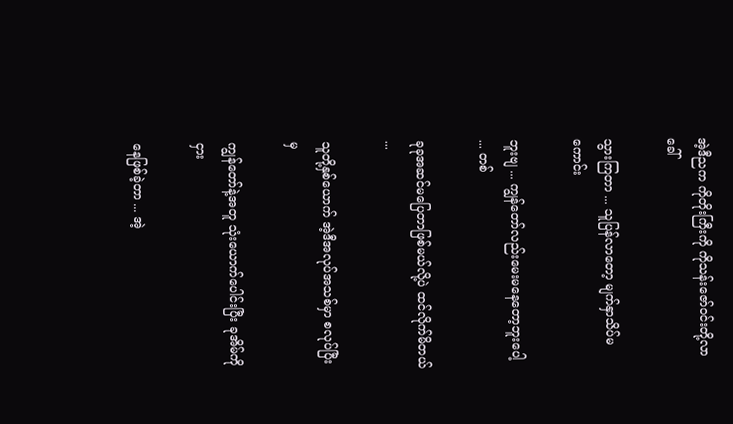အဲ့ဒီညက ကိုတိုးကြီးကို ကိုသန်းဇော်ဝင်းတို့လာခေါ်

သွားကြတာ ... သူပြန်လာတော့ မျက်နှာသိပ်မကောင်း

ဘူးဗျ ... ကျွန်တော်လည်းမေးမနေတော့ဘူးပေါ့ ... တစ်

ခုခုအဆင်မပြေတာဖြစ်မယ်လို့ပဲ ထင်လိုက်မိတယ် ...

သူတို့နှစ်ယောက် အဲ့ဒီအလုပ်အသစ်မှာ စလုပ်ပြီးမှ

ကျွန်တော်နဲ့အတူ သုံးယောက်ပေါင်းပြီး ခုအိမ်ကိုငှား

နေဖြစ်ခဲ့တာ ... အဲ့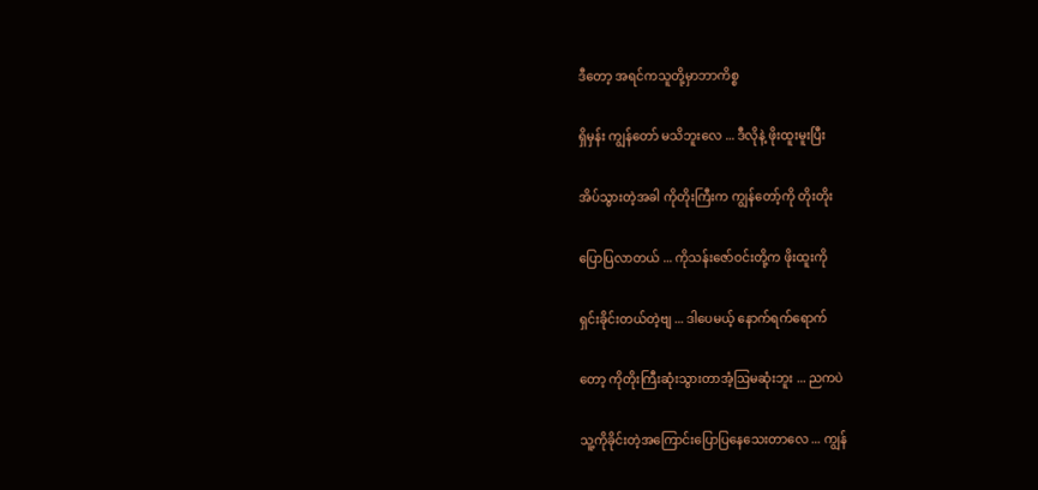ဒီတော့ အရင်ကသူတို့မှာဘာကိစ္စ

ရှိမှန်း ကျွန်တော် မသိဘူးလေ ... ဒီလိုနဲ့ ဖိုးထူးမူးပြီး

အိပ်သွားတဲ့အခါ ကိုတိုးကြီးက ကျွန်တော့်ကို တိုးတိုး

ပြောပြလာတယ် ... ကိုသန်းဇော်ဝင်းတို့က ဖိုးထူးကို

ရှင်းခိုင်းတယ်တဲ့ဗျ ... ဒါပေမယ့် နောက်ရက်ရောက်

တော့ ကိုတိုးကြီးဆုံးသွားတာအံ့ဩမဆုံးဘူး ... ညကပဲ

သူ့ကိုခိုင်းတဲ့အကြောင်းပြောပြနေသေးတာလေ ... ကျွန်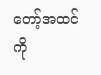တော့်အထင် ကို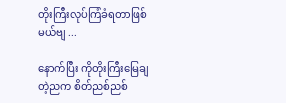တိုးကြီးလုပ်ကြံခံရတာဖြစ်မယ်ဗျ ...

နောက်ပြီး ကိုတိုးကြီးမြေချတဲ့ညက စိတ်ညစ်ညစ်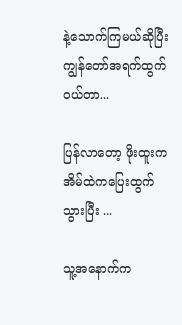နဲ့သောက်ကြမယ်ဆိုပြီး ကျွန်တော်အရက်ထွက်ဝယ်တာ...

ပြန်လာတော့ ဖိုးထူးကအိမ်ထဲကပြေးထွက်သွားပြီး ...

သူ့အနောက်က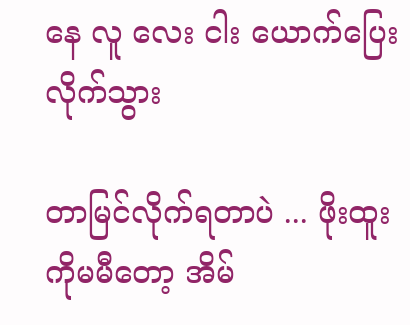နေ လူ လေး ငါး ယောက်ပြေးလိုက်သွား

တာမြင်လိုက်ရတာပဲ ... ဖိုးထူးကိုမမီတော့ အိမ်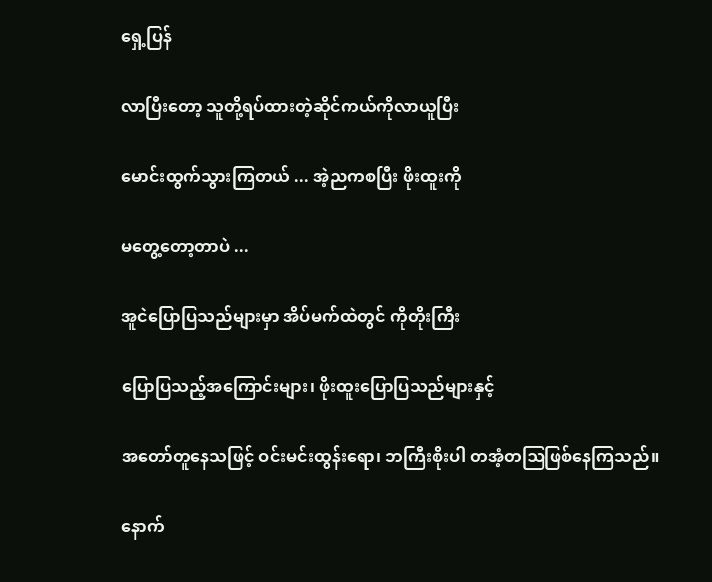ရှေ့ပြန်

လာပြီးတော့ သူတို့ရပ်ထားတဲ့ဆိုင်ကယ်ကိုလာယူပြီး

မောင်းထွက်သွားကြတယ် ... အဲ့ညကစပြီး ဖိုးထူးကို

မတွေ့တော့တာပဲ ...

အူငဲပြောပြသည်များမှာ အိပ်မက်ထဲတွင် ကိုတိုးကြီး

ပြောပြသည့်အကြောင်းများ၊ ဖိုးထူးပြောပြသည်များနှင့်

အတော်တူနေသဖြင့် ဝင်းမင်းထွန်းရော၊ ဘကြီးစိုးပါ တအံ့တဩဖြစ်နေကြသည်။

နောက်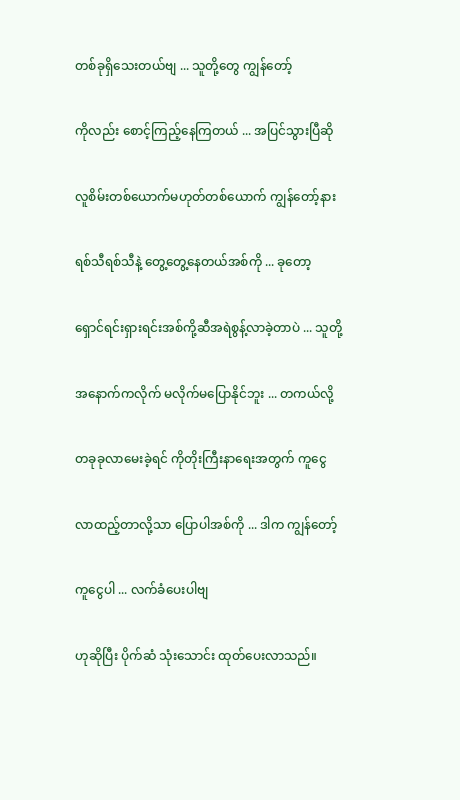တစ်ခုရှိသေးတယ်ဗျ ... သူတို့တွေ ကျွန်တော့်

ကိုလည်း စောင့်ကြည့်နေကြတယ် ... အပြင်သွားပြီဆို

လူစိမ်းတစ်ယောက်မဟုတ်တစ်ယောက် ကျွန်တော့်နား

ရစ်သီရစ်သီနဲ့ တွေ့တွေ့နေတယ်အစ်ကို ... ခုတော့

ရှောင်ရင်းရှားရင်းအစ်ကို့ဆီအရဲစွန့်လာခဲ့တာပဲ ... သူတို့

အနောက်ကလိုက် မလိုက်မပြောနိုင်ဘူး ... တကယ်လို့

တခုခုလာမေးခဲ့ရင် ကိုတိုးကြီးနာရေးအတွက် ကူငွေ

လာထည့်တာလို့သာ ပြောပါအစ်ကို ... ဒါက ကျွန်တော့်

ကူငွေပါ ... လက်ခံပေးပါဗျ

ဟုဆိုပြီး ပိုက်ဆံ သုံးသောင်း ထုတ်ပေးလာသည်။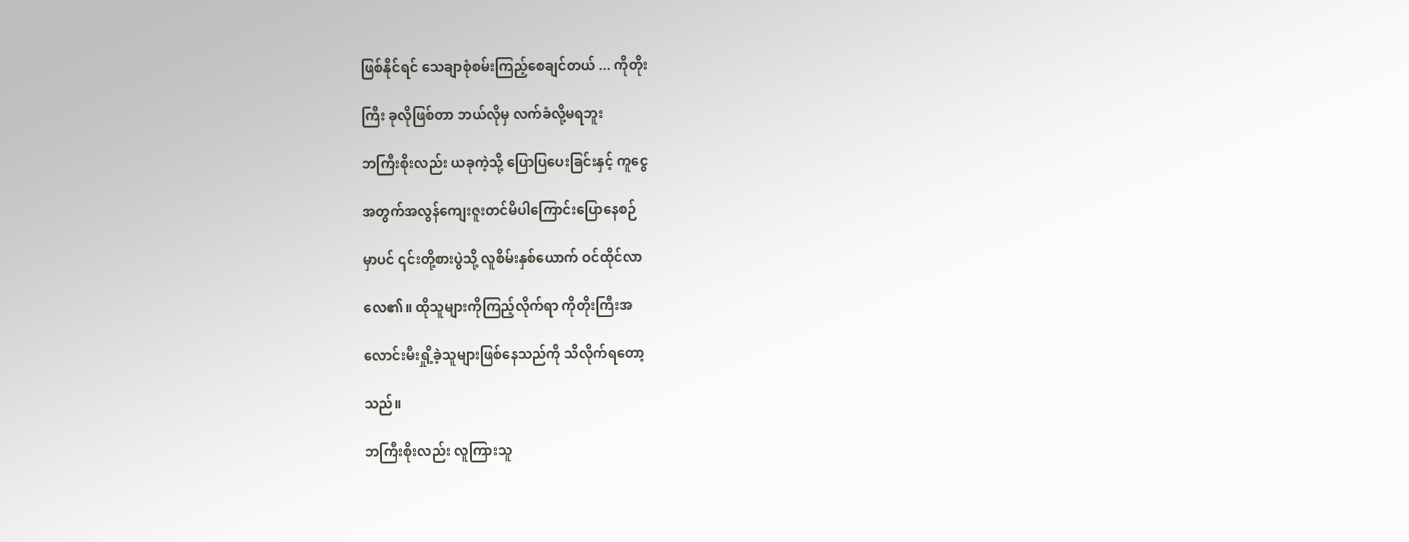ဖြစ်နိုင်ရင် သေချာစုံစမ်းကြည့်စေချင်တယ် ... ကိုတိုး

ကြီး ခုလိုဖြစ်တာ ဘယ်လိုမှ လက်ခံလို့မရဘူး

ဘကြီးစိုးလည်း ယခုကဲ့သို့ ပြောပြပေးခြင်းနှင့် ကူငွေ

အတွက်အလွန်ကျေးဇူးတင်မိပါကြောင်းပြောနေစဉ်

မှာပင် ၎င်းတို့စားပွဲသို့ လူစိမ်းနှစ်ယောက် ဝင်ထိုင်လာ

လေ၏။ ထိုသူများကိုကြည့်လိုက်ရာ ကိုတိုးကြီးအ

လောင်းမီးရှို့ခဲ့သူများဖြစ်နေသည်ကို သိလိုက်ရတော့

သည်။

ဘကြီးစိုးလည်း လူကြားသူ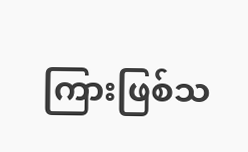ကြားဖြစ်သ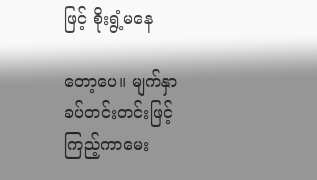ဖြင့် စိုးရွံ့မနေ

တော့ပေ။ မျက်နှာခပ်တင်းတင်းဖြင့် ကြည့်ကာမေး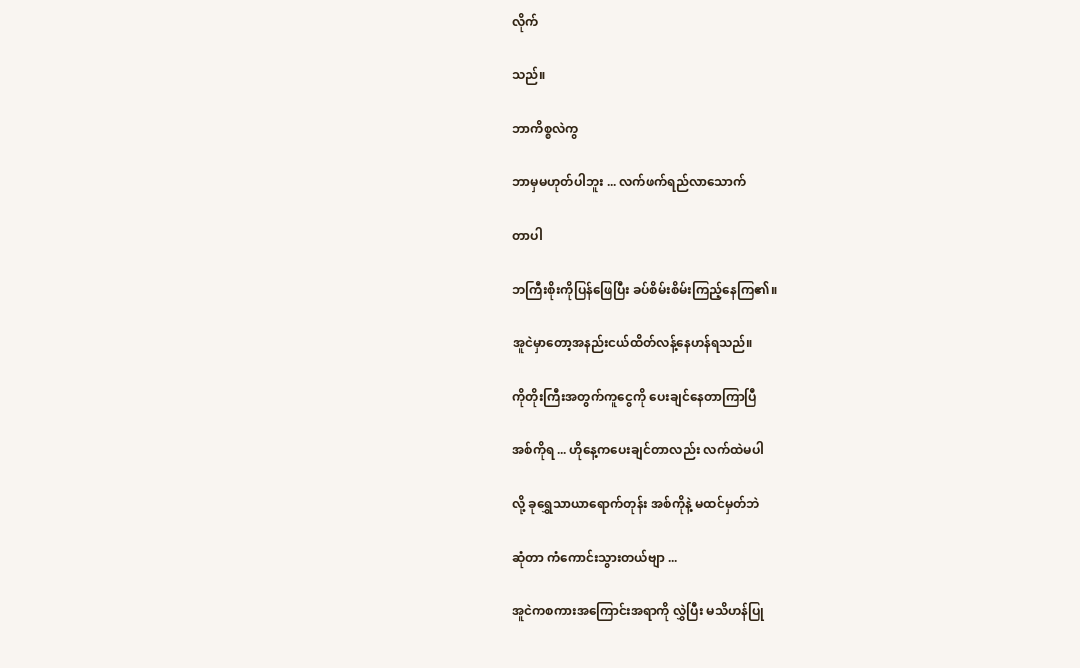လိုက်

သည်။

ဘာကိစ္စလဲကွ

ဘာမှမဟုတ်ပါဘူး ... လက်ဖက်ရည်လာသောက်

တာပါ

ဘကြီးစိုးကိုပြန်ဖြေပြီး ခပ်စိမ်းစိမ်းကြည့်နေကြ၏။

အူငဲမှာတော့အနည်းငယ်ထိတ်လန့်နေဟန်ရသည်။

ကိုတိုးကြီးအတွက်ကူငွေကို ပေးချင်နေတာကြာပြီ

အစ်ကိုရ ... ဟိုနေ့ကပေးချင်တာလည်း လက်ထဲမပါ

လို့ ခုရွှေသာယာရောက်တုန်း အစ်ကိုနဲ့ မထင်မှတ်ဘဲ

ဆုံတာ ကံကောင်းသွားတယ်ဗျာ ...

အူငဲကစကားအကြောင်းအရာကို လွှဲပြီး မသိဟန်ပြု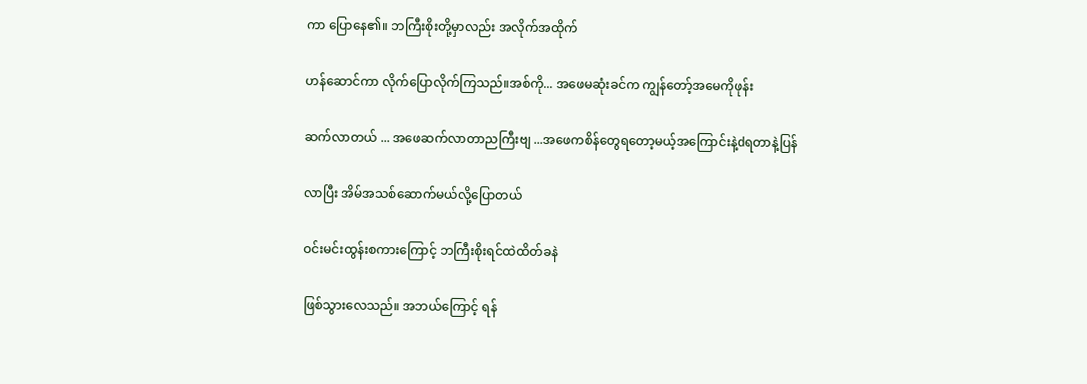ကာ ပြောနေ၏။ ဘကြီးစိုးတို့မှာလည်း အလိုက်အထိုက်

ဟန်ဆောင်ကာ လိုက်ပြောလိုက်ကြသည်။အစ်ကို... အဖေမဆုံးခင်က ကျွန်တော့်အမေကိုဖုန်း

ဆက်လာတယ် ... အဖေဆက်လာတာညကြီးဗျ ...အဖေကစိန်တွေရတော့မယ့်အကြောင်းနဲ့dရတာနဲ့ပြန်

လာပြီး အိမ်အသစ်ဆောက်မယ်လို့ပြောတယ်

ဝင်းမင်းထွန်းစကားကြောင့် ဘကြီးစိုးရင်ထဲထိတ်ခနဲ

ဖြစ်သွားလေသည်။ အဘယ်ကြောင့် ရန်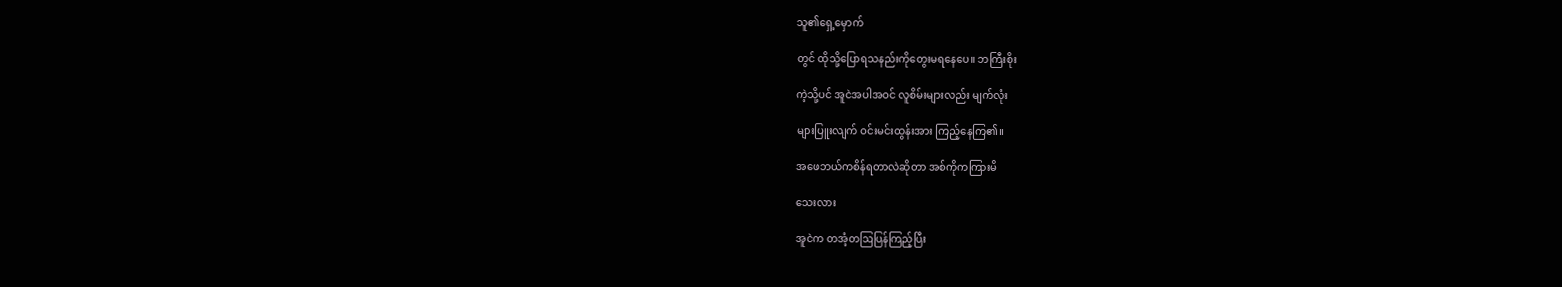သူ၏ရှေ့မှောက်

တွင် ထိုသို့ပြောရသနည်းကိုတွေးမရနေပေ။ ဘကြီးစိုး

ကဲ့သို့ပင် အူငဲအပါအဝင် လူစိမ်းများလည်း မျက်လုံး

များပြူးလျက် ဝင်းမင်းထွန်းအား ကြည့်နေကြ၏။

အဖေဘယ်ကစိန်ရတာလဲဆိုတာ အစ်ကိုကကြားမိ

သေးလား

အူငဲက တအံ့တဩပြန်ကြည့်ပြီး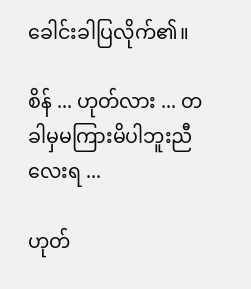ခေါင်းခါပြလိုက်၏။

စိန် ... ဟုတ်လား ... တခါမှမကြားမိပါဘူးညီလေးရ ...

ဟုတ်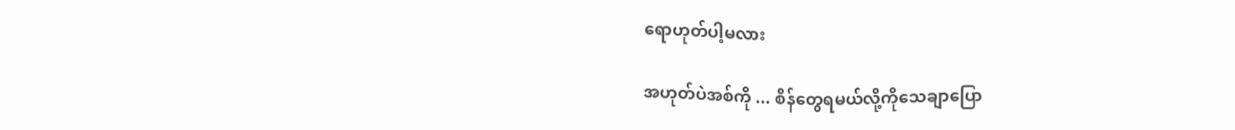ရောဟုတ်ပါ့မလား

အဟုတ်ပဲအစ်ကို ... စိန်တွေရမယ်လို့ကိုသေချာပြော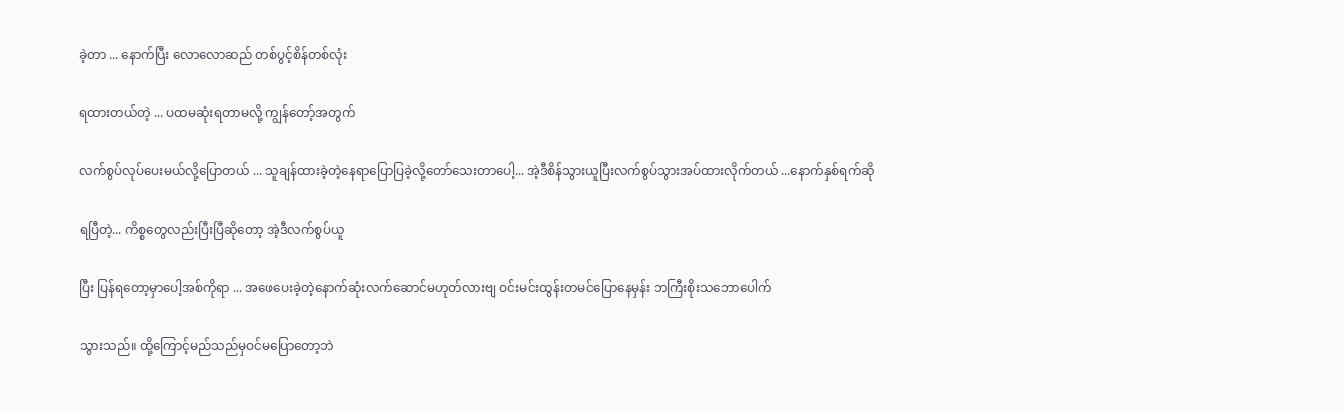ခဲ့တာ ... နောက်ပြီး လောလောဆည် တစ်ပွင့်စိန်တစ်လုံး

ရထားတယ်တဲ့ ... ပထမဆုံးရတာမလို့ ကျွန်တော့်အတွက်

လက်စွပ်လုပ်ပေးမယ်လို့ပြောတယ် ... သူချန်ထားခဲ့တဲ့နေရာပြောပြခဲ့လို့တော်သေးတာပေါ့... အဲ့ဒီစိန်သွားယူပြီးလက်စွပ်သွားအပ်ထားလိုက်တယ် ...နောက်နှစ်ရက်ဆို

ရပြီတဲ့... ကိစ္စတွေလည်းပြီးပြီဆိုတော့ အဲ့ဒီလက်စွပ်ယူ

ပြီး ပြန်ရတော့မှာပေါ့အစ်ကိုရာ ... အဖေပေးခဲ့တဲ့နောက်ဆုံးလက်ဆောင်မဟုတ်လားဗျ ဝင်းမင်းထွန်းတမင်ပြောနေမှန်း ဘကြီးစိုးသဘောပေါက်

သွားသည်။ ထို့ကြောင့်မည်သည်မှဝင်မပြောတော့ဘဲ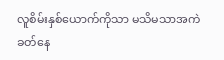လူစိမ်းနှစ်ယောက်ကိုသာ မသိမသာအကဲခတ်နေ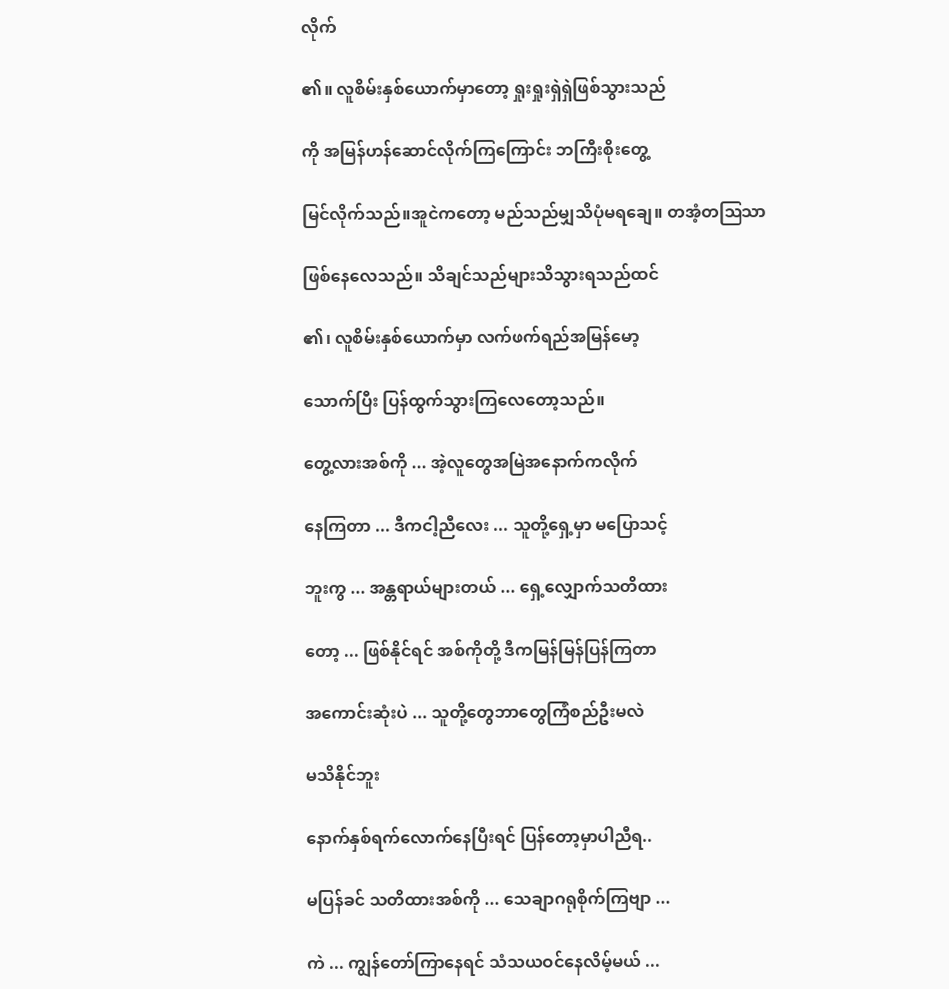လိုက်

၏။ လူစိမ်းနှစ်ယောက်မှာတော့ ရှုးရှုးရှဲရှဲဖြစ်သွားသည်

ကို အမြန်ဟန်ဆောင်လိုက်ကြကြောင်း ဘကြီးစိုးတွေ့

မြင်လိုက်သည်။အူငဲကတော့ မည်သည်မျှသိပုံမရချေ။ တအံ့တဩသာ

ဖြစ်နေလေသည်။ သိချင်သည်များသိသွားရသည်ထင်

၏၊ လူစိမ်းနှစ်ယောက်မှာ လက်ဖက်ရည်အမြန်မော့

သောက်ပြီး ပြန်ထွက်သွားကြလေတော့သည်။

တွေ့လားအစ်ကို ... အဲ့လူတွေအမြဲအနောက်ကလိုက်

နေကြတာ ... ဒီကငါ့ညီလေး ... သူတို့ရှေ့မှာ မပြောသင့်

ဘူးကွ ... အန္တရာယ်များတယ် ... ရှေ့လျှောက်သတိထား

တော့ ... ဖြစ်နိုင်ရင် အစ်ကိုတို့ ဒီကမြန်မြန်ပြန်ကြတာ

အကောင်းဆုံးပဲ ... သူတို့တွေဘာတွေကြံစည်ဦးမလဲ

မသိနိုင်ဘူး

နောက်နှစ်ရက်လောက်နေပြီးရင် ပြန်တော့မှာပါညီရ..

မပြန်ခင် သတိထားအစ်ကို ... သေချာဂရုစိုက်ကြဗျာ ...

ကဲ ... ကျွန်တော်ကြာနေရင် သံသယဝင်နေလိမ့်မယ် ...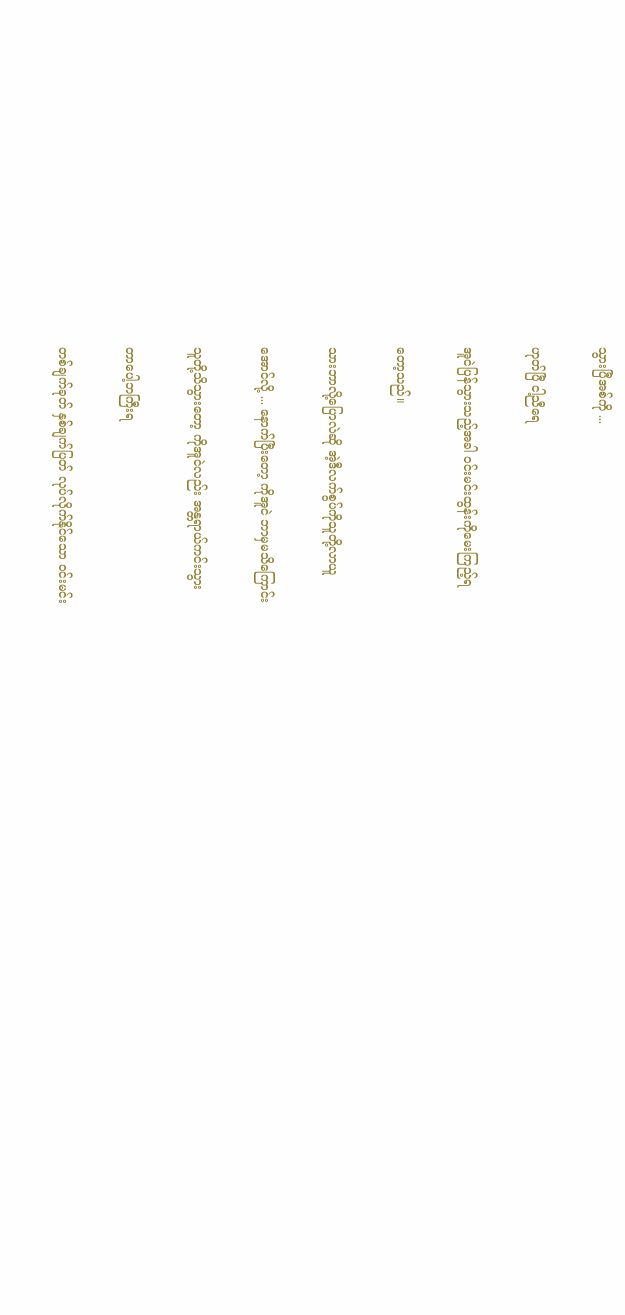သွားပြီအစ်ကို ...

ဟုတ်ပြီ ငါ့ညီရေ

အူငဲပြန်သွားသည့်အခါ ဝင်းမင်းထွန်းကိုမေးကြည့်ရ

တော့သည်။

သားဘာလို့ပြောလဲဆို အဲ့ဒီလက်စွပ်ကိုသူတို့လာယူ

အောင်လို့ ... နောက်ပြီးတော့ ကိုအူငဲ ဘာမှမသိကြောင်း

သူတို့သိသွားတော့ ကိုအူငဲလည်း အန္တရာယ်ကင်းသွား

တာပေါ့ဘကြီးရ

တစ်ချက်ခုတ် နှစ်ချက်ပြတ် လုပ်လိုက်နိုင်သော ဝင်းမင်း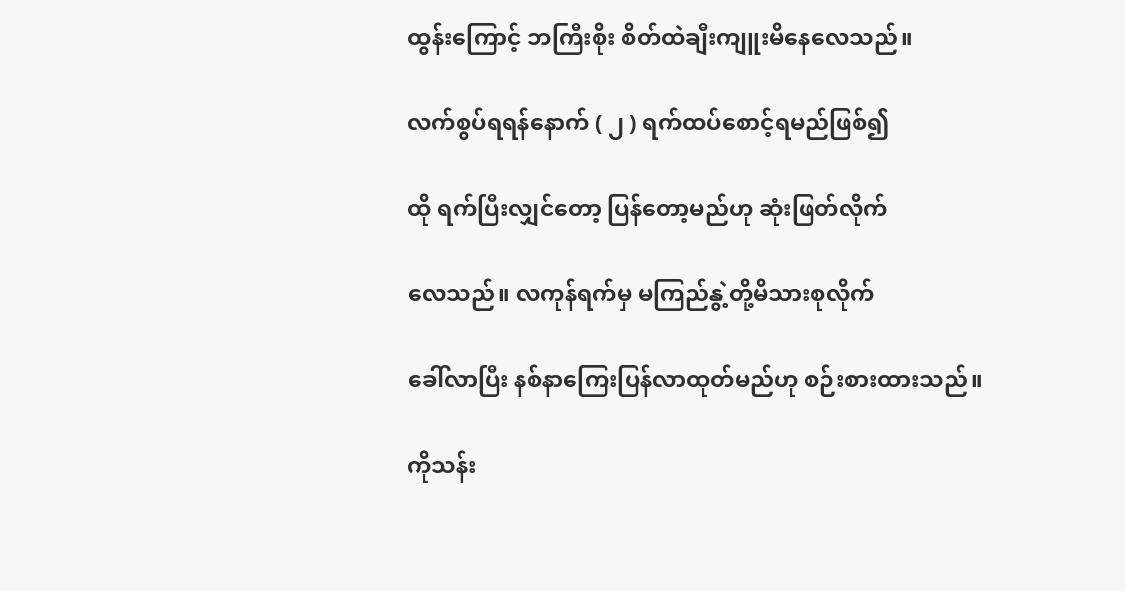ထွန်းကြောင့် ဘကြီးစိုး စိတ်ထဲချီးကျူးမိနေလေသည်။

လက်စွပ်ရရန်နောက် ( ၂ ) ရက်ထပ်စောင့်ရမည်ဖြစ်၍

ထို ရက်ပြီးလျှင်တော့ ပြန်တော့မည်ဟု ဆုံးဖြတ်လိုက်

လေသည်။ လကုန်ရက်မှ မကြည်နွဲ့တို့မိသားစုလိုက်

ခေါ်လာပြီး နစ်နာကြေးပြန်လာထုတ်မည်ဟု စဉ်းစားထားသည်။

ကိုသန်း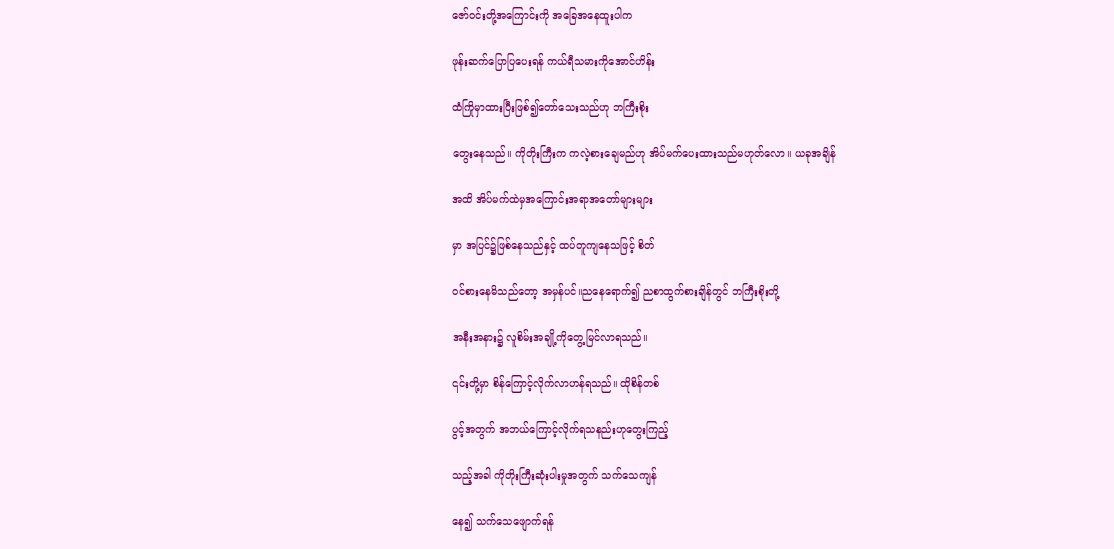ဇော်ဝင်းတို့အကြောင်းကို အခြေအနေထူးပါက

ဖုန်းဆက်ပြောပြပေးရန် ကယ်ရီသမားကိုအောင်ဟိန်း

ထံကြိုမှာထားပြီးဖြစ်၍တော်သေးသည်ဟု ဘကြီးစိုး

တွေးနေသည်။ ကိုတိုးကြီးက ကလဲ့စားချေမည်ဟု အိပ်မက်ပေးထားသည်မဟုတ်လော။ ယခုအချိန်

အထိ အိပ်မက်ထဲမှအကြောင်းအရာအတော်များများ

မှာ အပြင်၌ဖြစ်နေသည်နှင့် ထပ်တူကျနေသဖြင့် စိတ်

ဝင်စားနေမိသည်တော့ အမှန်ပင်။ညနေရောက်၍ ညစာထွက်စားချိန်တွင် ဘကြီးစိုးတို့

အနီးအနား၌ လူစိမ်းအချို့ကိုတွေ့မြင်လာရသည်။

၎င်းတို့မှာ စိန်ကြောင့်လိုက်လာဟန်ရသည်။ ထိုစိန်တစ်

ပွင့်အတွက် အဘယ်ကြောင့်လိုက်ရသနည်းဟုတွေးကြည့်

သည့်အခါ ကိုတိုးကြီးဆုံးပါးမှုအတွက် သက်သေကျန်

နေ၍ သက်သေဖျောက်ရန်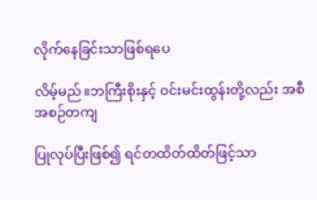လိုက်နေခြင်းသာဖြစ်ရပေ

လိမ့်မည်။ဘကြီးစိုးနှင့် ဝင်းမင်းထွန်းတို့လည်း အစီအစဉ်တကျ

ပြုလုပ်ပြီးဖြစ်၍ ရင်တထိတ်ထိတ်ဖြင့်သာ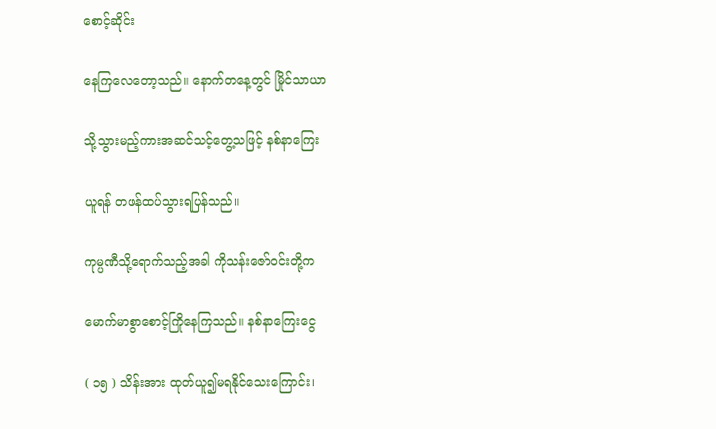စောင့်ဆိုင်း

နေကြလေတော့သည်။ နောက်တနေ့တွင် မြိုင်သာယာ

သို့သွားမည့်ကားအဆင်သင့်တွေ့သဖြင့် နစ်နာကြေး

ယူရန် တဖန်ထပ်သွားရပြန်သည်။

ကုမ္ပဏီသို့ရောက်သည့်အခါ ကိုသန်းဇော်ဝင်းတို့က

မောက်မာစွာစောင့်ကြိုနေကြသည်။ နစ်နာကြေးငွေ

( ၁၅ ) သိန်းအား ထုတ်ယူ၍မရနိုင်သေးကြောင်း၊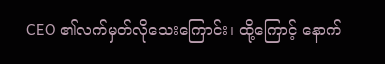CEO ၏လက်မှတ်လိုသေးကြောင်း၊ ထို့ကြောင့် နောက်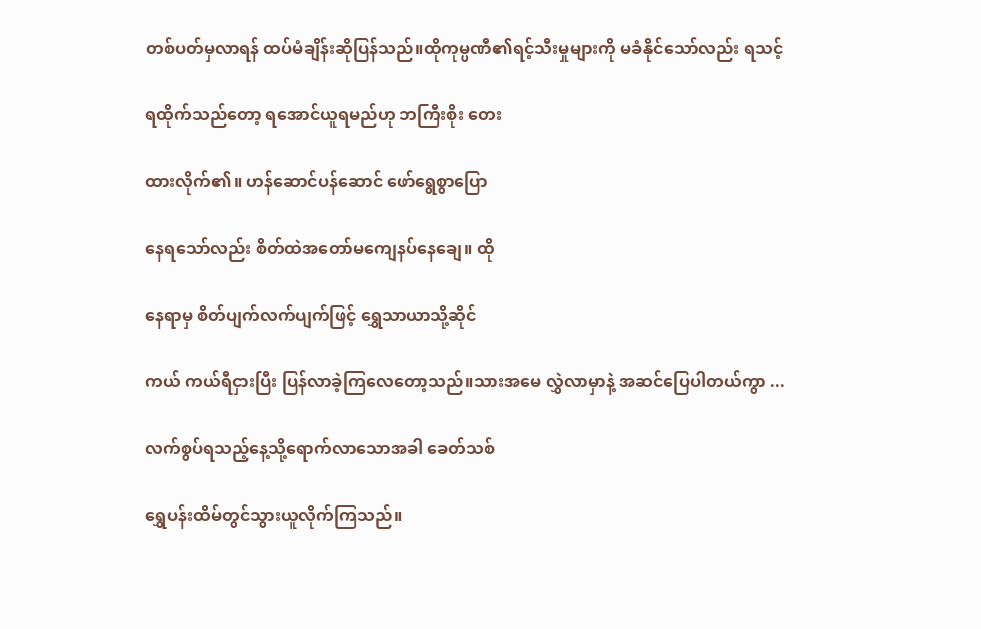တစ်ပတ်မှလာရန် ထပ်မံချိန်းဆိုပြန်သည်။ထိုကုမ္ပဏီ၏ရင့်သီးမှုများကို မခံနိုင်သော်လည်း ရသင့်

ရထိုက်သည်တော့ ရအောင်ယူရမည်ဟု ဘကြီးစိုး တေး

ထားလိုက်၏။ ဟန်ဆောင်ပန်ဆောင် ဖော်ရွေစွာပြော

နေရသော်လည်း စိတ်ထဲအတော်မကျေနပ်နေချေ။ ထို

နေရာမှ စိတ်ပျက်လက်ပျက်ဖြင့် ရွှေသာယာသို့ဆိုင်

ကယ် ကယ်ရီငှားပြီး ပြန်လာခဲ့ကြလေတော့သည်။သားအမေ လွှဲလာမှာနဲ့ အဆင်ပြေပါတယ်ကွာ ...

လက်စွပ်ရသည့်နေ့သို့ရောက်လာသောအခါ ခေတ်သစ်

ရွှေပန်းထိမ်တွင်သွားယူလိုက်ကြသည်။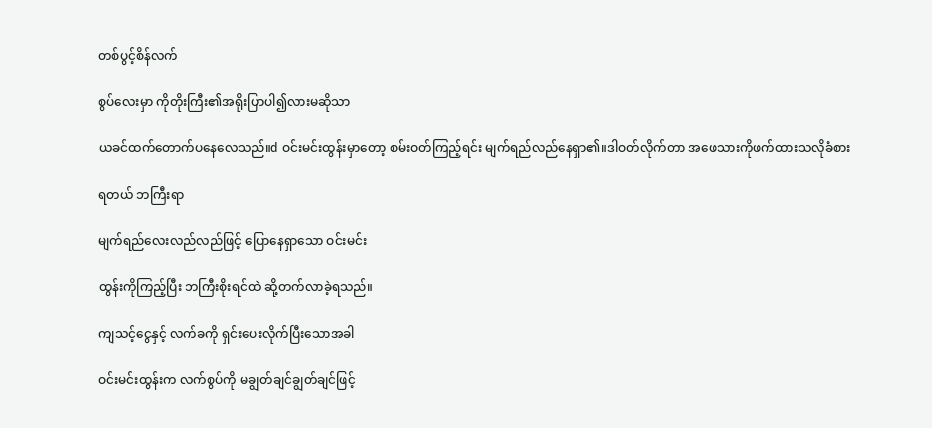တစ်ပွင့်စိန်လက်

စွပ်လေးမှာ ကိုတိုးကြီး၏အရိုးပြာပါ၍လားမဆိုသာ

ယခင်ထက်တောက်ပနေလေသည်။d ဝင်းမင်းထွန်းမှာတော့ စမ်းဝတ်ကြည့်ရင်း မျက်ရည်လည်နေရှာ၏။ဒါဝတ်လိုက်တာ အဖေသားကိုဖက်ထားသလိုခံစား

ရတယ် ဘကြီးရာ

မျက်ရည်လေးလည်လည်ဖြင့် ပြောနေရှာသော ဝင်းမင်း

ထွန်းကိုကြည့်ပြီး ဘကြီးစိုးရင်ထဲ ဆို့တက်လာခဲ့ရသည်။

ကျသင့်ငွေနှင့် လက်ခကို ရှင်းပေးလိုက်ပြီးသောအခါ

ဝင်းမင်းထွန်းက လက်စွပ်ကို မချွတ်ချင်ချွတ်ချင်ဖြင့်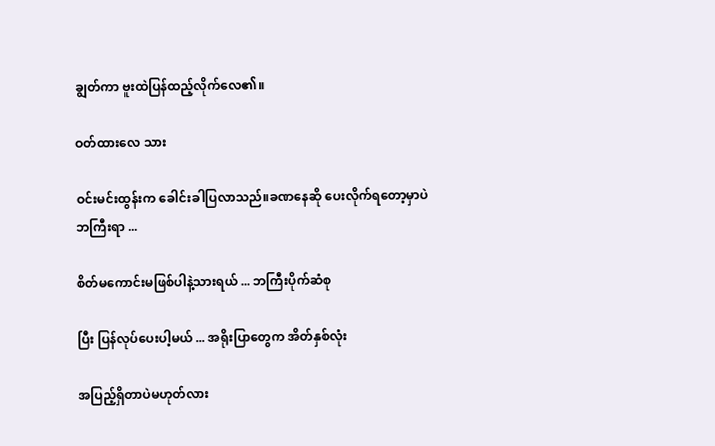ချွတ်ကာ ဗူးထဲပြန်ထည့်လိုက်လေ၏။

ဝတ်ထားလေ သား

ဝင်းမင်းထွန်းက ခေါင်းခါပြလာသည်။ခဏနေဆို ပေးလိုက်ရတော့မှာပဲ ဘကြီးရာ ...

စိတ်မကောင်းမဖြစ်ပါနဲ့သားရယ် ... ဘကြီးပိုက်ဆံစု

ပြီး ပြန်လုပ်ပေးပါ့မယ် ... အရိုးပြာတွေက အိတ်နှစ်လုံး

အပြည့်ရှိတာပဲမဟုတ်လား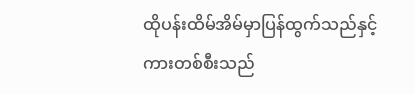ထိုပန်းထိမ်အိမ်မှာပြန်ထွက်သည်နှင့် ကားတစ်စီးသည်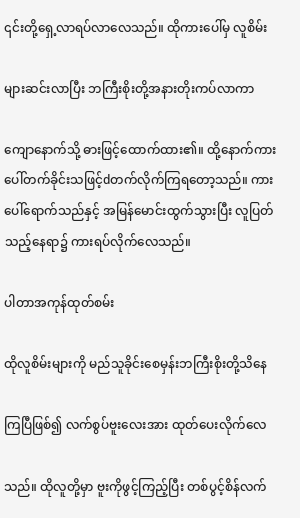၎င်းတို့ရှေ့လာရပ်လာလေသည်။ ထိုကားပေါ်မှ လူစိမ်း

များဆင်းလာပြီး ဘကြီးစိုးတို့အနားတိုးကပ်လာကာ

ကျောနောက်သို့ ဓားဖြင့်ထောက်ထား၏။ ထို့နောက်ကားပေါ်တက်ခိုင်းသဖြင့်dတက်လိုက်ကြရတော့သည်။ ကားပေါ်ရောက်သည်နှင့် အမြန်မောင်းထွက်သွားပြီး လူပြတ်သည့်နေရာ၌ ကားရပ်လိုက်လေသည်။

ပါတာအကုန်ထုတ်စမ်း

ထိုလူစိမ်းများကို မည်သူခိုင်းစေမှန်းဘကြီးစိုးတို့သိနေ

ကြပြီဖြစ်၍ လက်စွပ်ဗူးလေးအား ထုတ်ပေးလိုက်လေ

သည်။ ထိုလူတို့မှာ ဗူးကိုဖွင့်ကြည့်ပြီး တစ်ပွင့်စိန်လက်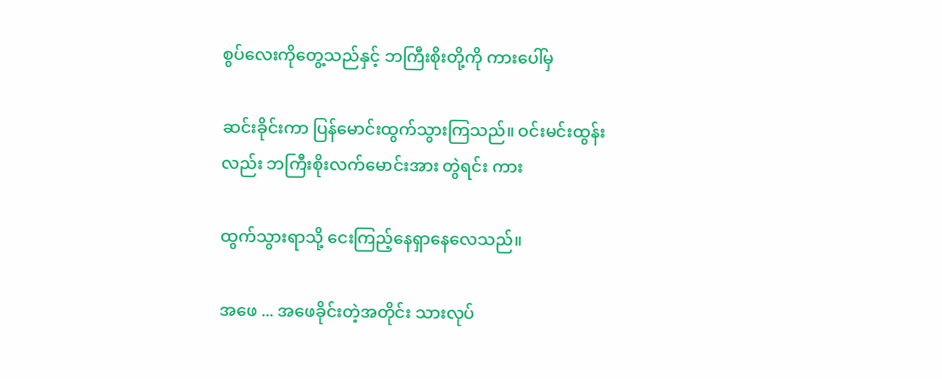စွပ်လေးကိုတွေ့သည်နှင့် ဘကြီးစိုးတို့ကို ကားပေါ်မှ

ဆင်းခိုင်းကာ ပြန်မောင်းထွက်သွားကြသည်။ ဝင်းမင်းထွန်းလည်း ဘကြီးစိုးလက်မောင်းအား တွဲရင်း ကား

ထွက်သွားရာသို့ ငေးကြည့်နေရှာနေလေသည်။

အဖေ ... အဖေခိုင်းတဲ့အတိုင်း သားလုပ်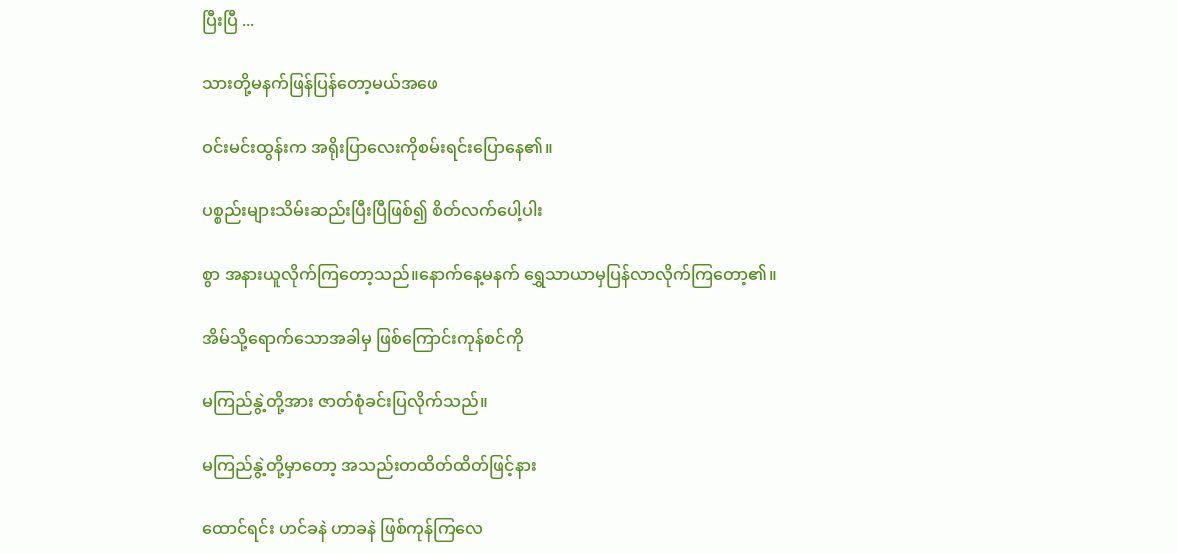ပြီးပြီ ...

သားတို့မနက်ဖြန်ပြန်တော့မယ်အဖေ

ဝင်းမင်းထွန်းက အရိုးပြာလေးကိုစမ်းရင်းပြောနေ၏။

ပစ္စည်းများသိမ်းဆည်းပြီးပြီဖြစ်၍ စိတ်လက်ပေါ့ပါး

စွာ အနားယူလိုက်ကြတော့သည်။နောက်နေ့မနက် ရွှေသာယာမှပြန်လာလိုက်ကြတော့၏။

အိမ်သို့ရောက်သောအခါမှ ဖြစ်ကြောင်းကုန်စင်ကို

မကြည်နွဲ့တို့အား ဇာတ်စုံခင်းပြလိုက်သည်။

မကြည်နွဲ့တို့မှာတော့ အသည်းတထိတ်ထိတ်ဖြင့်နား

ထောင်ရင်း ဟင်ခနဲ ဟာခနဲ ဖြစ်ကုန်ကြလေ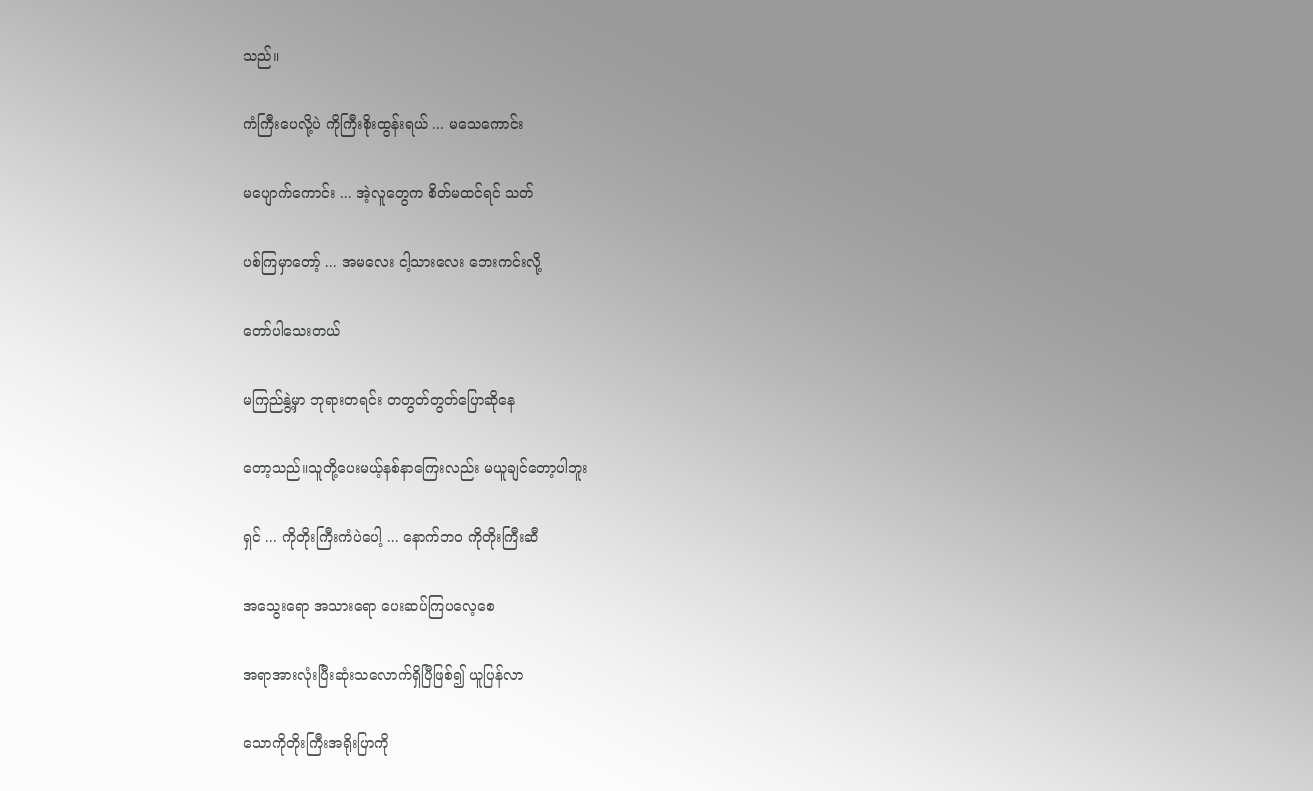သည်။

ကံကြီးပေလို့ပဲ ကိုကြီးစိုးထွန်းရယ် ... မသေကောင်း

မပျောက်ကောင်း ... အဲ့လူတွေက စိတ်မထင်ရင် သတ်

ပစ်ကြမှာတော့် ... အမလေး ငါ့သားလေး ဘေးကင်းလို့

တော်ပါသေးတယ်

မကြည်နွဲ့မှာ ဘုရားတရင်း တတွတ်တွတ်ပြောဆိုနေ

တော့သည်။သူတို့ပေးမယ့်နစ်နာကြေးလည်း မယူချင်တော့ပါဘူး

ရှင် ... ကိုတိုးကြီးကံပဲပေါ့ ... နောက်ဘဝ ကိုတိုးကြီးဆီ

အသွေးရော အသားရော ပေးဆပ်ကြပလေ့စေ

အရာအားလုံးပြီးဆုံးသလောက်ရှိပြီဖြစ်၍ ယူပြန်လာ

သောကိုတိုးကြီးအရိုးပြာကို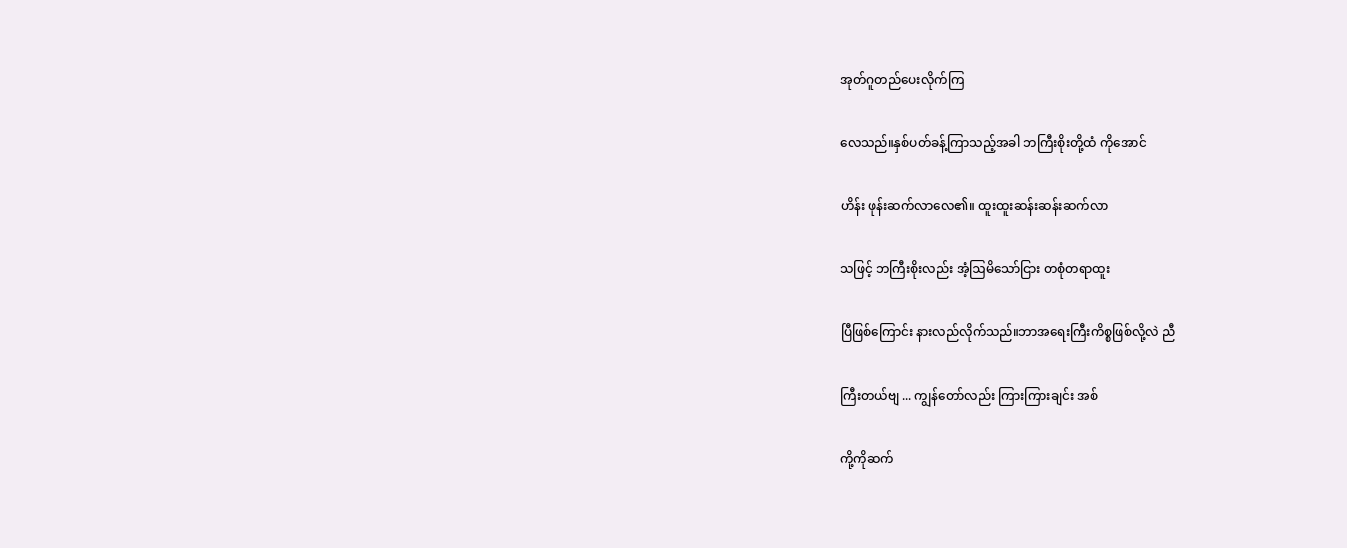အုတ်ဂူတည်ပေးလိုက်ကြ

လေသည်။နှစ်ပတ်ခန့်ကြာသည့်အခါ ဘကြီးစိုးတို့ထံ ကိုအောင်

ဟိန်း ဖုန်းဆက်လာလေ၏။ ထူးထူးဆန်းဆန်းဆက်လာ

သဖြင့် ဘကြီးစိုးလည်း အံ့ဩမိသော်ငြား တစုံတရာထူး

ပြီဖြစ်ကြောင်း နားလည်လိုက်သည်။ဘာအရေးကြီးကိစ္စဖြစ်လို့လဲ ညီ

ကြီးတယ်ဗျ ... ကျွန်တော်လည်း ကြားကြားချင်း အစ်

ကို့ကိုဆက်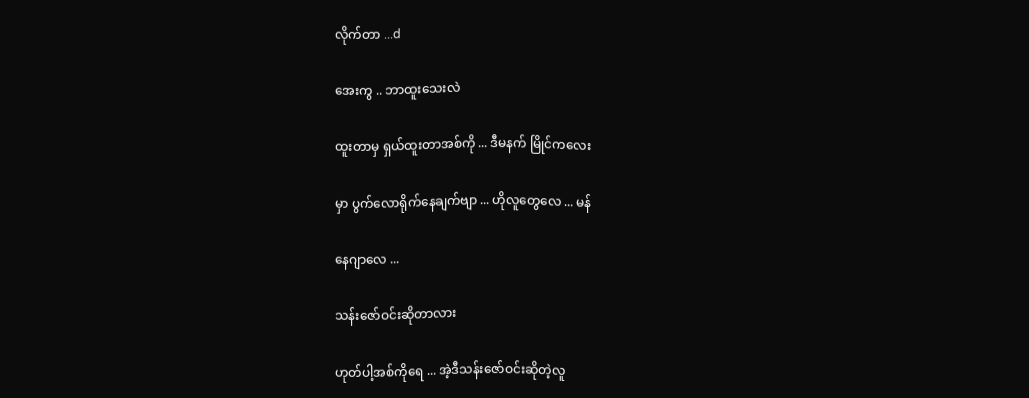လိုက်တာ ...d

အေးကွ .. ဘာထူးသေးလဲ

ထူးတာမှ ရှယ်ထူးတာအစ်ကို ... ဒီမနက် မြိုင်ကလေး

မှာ ပွက်လောရိုက်နေချက်ဗျာ ... ဟိုလူတွေလေ ... မန်

နေဂျာလေ ...

သန်းဇော်ဝင်းဆိုတာလား

ဟုတ်ပါ့အစ်ကိုရေ ... အဲ့ဒီသန်းဇော်ဝင်းဆိုတဲ့လူ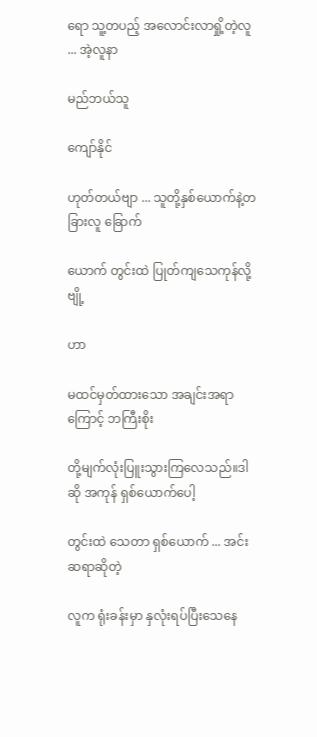ရော သူ့တပည့် အလောင်းလာရှို့တဲ့လူ ... အဲ့လူနာ

မည်ဘယ်သူ

ကျော်နိုင်

ဟုတ်တယ်ဗျာ ... သူတို့နှစ်ယောက်နဲ့တခြားလူ ခြောက်

ယောက် တွင်းထဲ ပြုတ်ကျသေကုန်လို့ဗျို့

ဟာ

မထင်မှတ်ထားသော အချင်းအရာကြောင့် ဘကြီးစိုး

တို့မျက်လုံးပြူးသွားကြလေသည်။ဒါဆို အကုန် ရှစ်ယောက်ပေါ့

တွင်းထဲ သေတာ ရှစ်ယောက် ... အင်းဆရာဆိုတဲ့

လူက ရုံးခန်းမှာ နှလုံးရပ်ပြီးသေနေ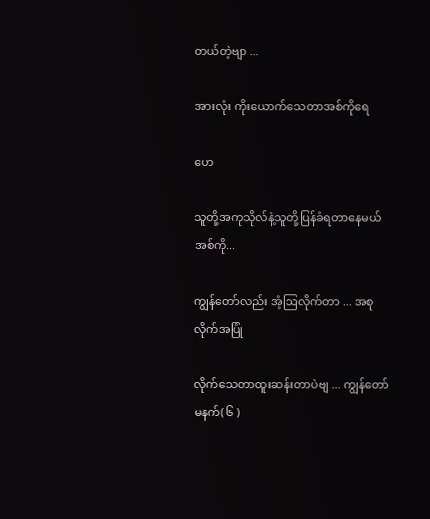တယ်တဲ့ဗျာ ...

အားလုံး ကိုးယောက်သေတာအစ်ကိုရေ

ဟေ

သူတို့အကုသိုလ်နဲ့သူတို့ပြန်ခံရတာနေမယ်အစ်ကို...

ကျွန်တော်လည်း အံ့ဩလိုက်တာ ... အစုလိုက်အပြုံ

လိုက်သေတာထူးဆန်းတာပဲဗျ ... ကျွန်တော်မနက်( ၆ )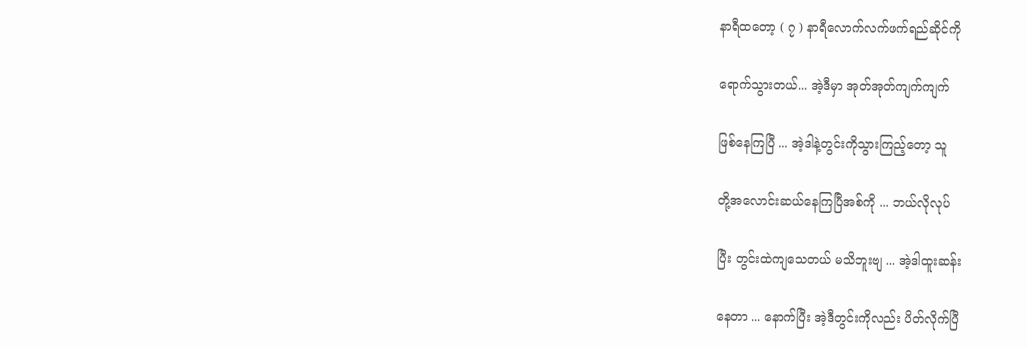နာရီထတော့ ( ၇ ) နာရီလောက်လက်ဖက်ရည်ဆိုင်ကို

ရောက်သွားတယ်... အဲ့ဒီမှာ အုတ်အုတ်ကျက်ကျက်

ဖြစ်နေကြပြီ ... အဲ့ဒါနဲ့တွင်းကိုသွားကြည့်တော့ သူ

တို့အလောင်းဆယ်နေကြပြီအစ်ကို ... ဘယ်လိုလုပ်

ပြီး တွင်းထဲကျသေတယ် မသိဘူးဗျ ... အဲ့ဒါထူးဆန်း

နေတာ ... နောက်ပြီး အဲ့ဒီတွင်းကိုလည်း ပိတ်လိုက်ပြီ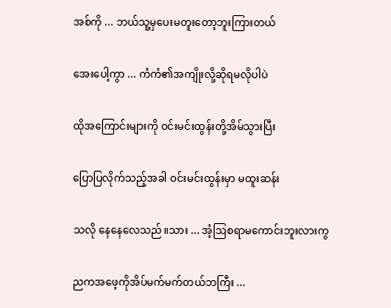အစ်ကို ... ဘယ်သူ့မှပေးမတူးတော့ဘူးကြားတယ်

အေးပေါ့ကွာ ... ကံကံ၏အကျိုးလို့ဆိုရမလိုပါပဲ

ထိုအကြောင်းများကို ဝင်းမင်းထွန်းတို့အိမ်သွားပြီး

ပြောပြလိုက်သည့်အခါ ဝင်းမင်းထွန်းမှာ မထူးဆန်း

သလို နေနေလေသည်။သား ... အံ့ဩစရာမကောင်းဘူးလားကွ

ညကအဖေ့ကိုအိပ်မက်မက်တယ်ဘကြီး ...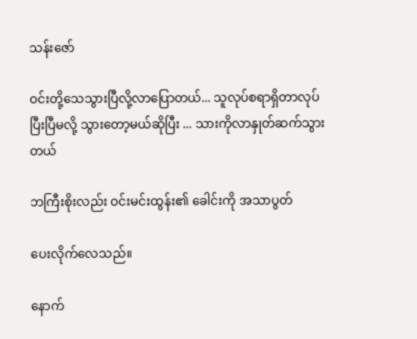သန်းဇော်

ဝင်းတို့သေသွားပြီလို့လာပြောတယ်... သူလုပ်စရာရှိတာလုပ်ပြီးပြီမလို့ သွားတော့မယ်ဆိုပြီး ... သားကိုလာနှုတ်ဆက်သွားတယ်

ဘကြီးစိုးလည်း ဝင်းမင်းထွန်း၏ ခေါင်းကို အသာပွတ်

ပေးလိုက်လေသည်။

နောက်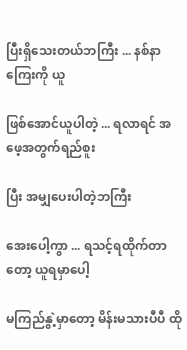ပြီးရှိသေးတယ်ဘကြီး ... နစ်နာကြေးကို ယူ

ဖြစ်အောင်ယူပါတဲ့ ... ရလာရင် အဖေ့အတွက်ရည်စူး

ပြီး အမျှပေးပါတဲ့ဘကြီး

အေးပေါ့ကွာ ... ရသင့်ရထိုက်တာတော့ ယူရမှာပေါ့

မကြည်နွဲ့မှာတော့ မိန်းမသားပီပီ ထို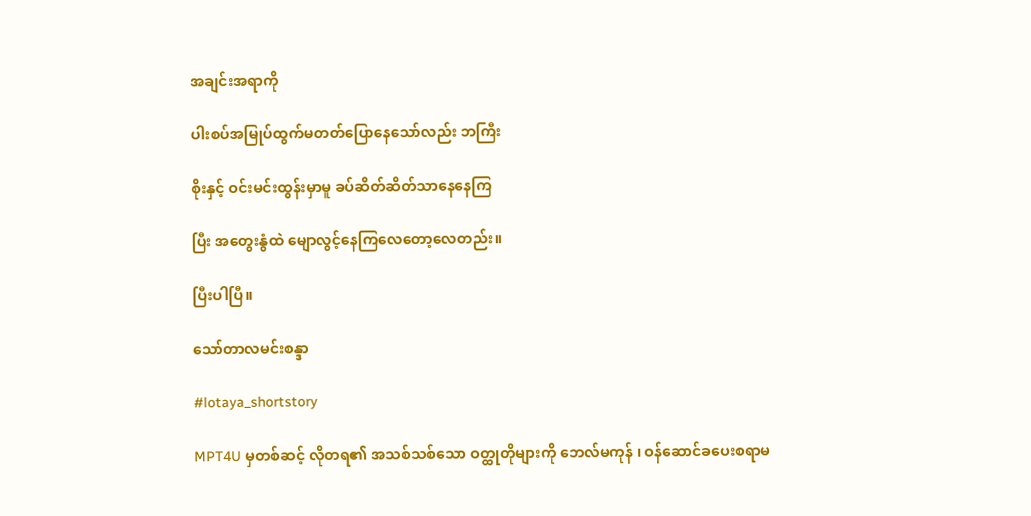အချင်းအရာကို

ပါးစပ်အမြုပ်ထွက်မတတ်ပြောနေသော်လည်း ဘကြီး

စိုးနှင့် ဝင်းမင်းထွန်းမှာမူ ခပ်ဆိတ်ဆိတ်သာနေနေကြ

ပြီး အတွေးနွံထဲ မျောလွင့်နေကြလေတော့လေတည်း။

ပြီးပါပြီ။

သော်တာလမင်းစန္ဒာ

#lotaya_shortstory

MPT4U မှတစ်ဆင့် လိုတရ၏ အသစ်သစ်သော ဝတ္ထုတိုများကို ဘေလ်မကုန် ၊ ဝန်ဆောင်ခပေးစရာမ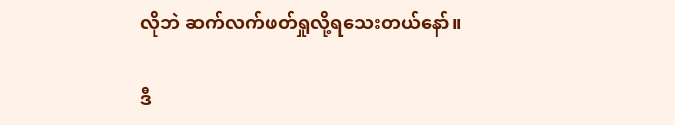လိုဘဲ ဆက်လက်ဖတ်ရှုလို့ရသေးတယ်နော်။

ဒီ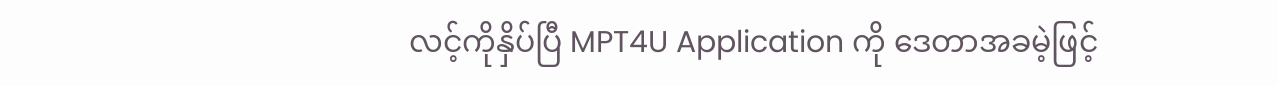လင့်ကိုနှိပ်ပြီ MPT4U Application ကို ဒေတာအခမဲ့ဖြင့်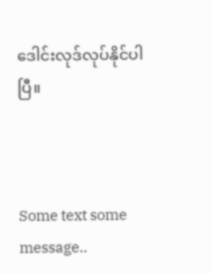ဒေါင်းလုဒ်လုပ်နိုင်ပါပြီ။



Some text some message..